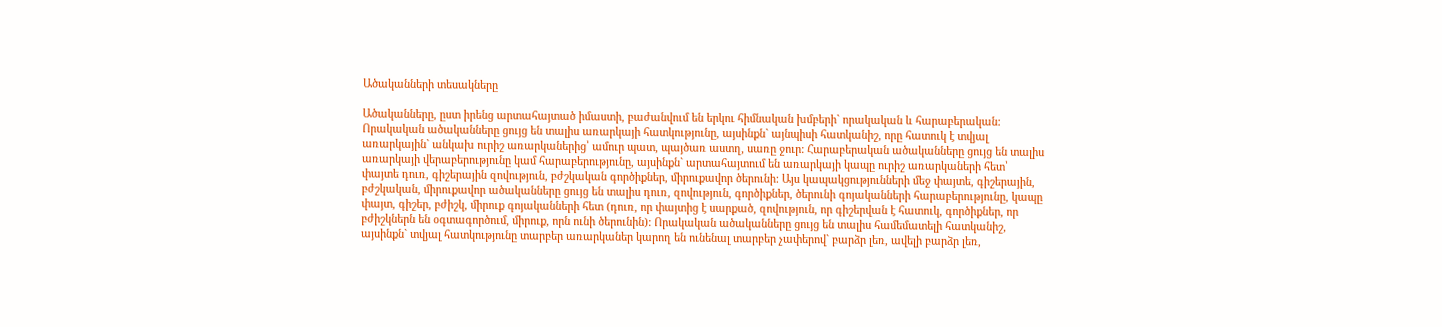Ածականների տեսակները

Ածականները, ըստ իրենց արտահայտած իմաստի, բաժանվում են երկու հիմնական խմբերի` որակական և հարաբերական: Որակական ածականները ցույց են տալիս առարկայի հատկությունը, այսինքն` այնպիսի հատկանիշ, որը հատուկ է տվյալ առարկային` անկախ ուրիշ առարկաներից՝ ամուր պատ, պայծառ աստղ, սառը ջուր: Հարաբերական ածականները ցույց են տալիս առարկայի վերաբերությունը կամ հարաբերությունը, այսինքն` արտահայտում են առարկայի կապը ուրիշ առարկաների հետ՝ փայտե դուռ, գիշերային զովություն, բժշկական գործիքներ, միրուքավոր ծերունի: Այս կապակցությունների մեջ փայտե, գիշերային, բժշկական, միրուքավոր ածականները ցույց են տալիս դուռ, զովություն, գործիքներ, ծերունի գոյականների հարաբերությունը, կապը փայտ, գիշեր, բժիշկ, միրուք գոյականների հետ (դուռ, որ փայտից է սարքած, զովություն, որ գիշերվան է հատուկ, գործիքներ, որ բժիշկներն են օգտագործում, միրուք, որն ունի ծերունին): Որակական ածականները ցույց են տալիս համեմատելի հատկանիշ, այսինքն` տվյալ հատկությունը տարբեր առարկաներ կարող են ունենալ տարբեր չափերով` բարձր լեռ, ավելի բարձր լեռ,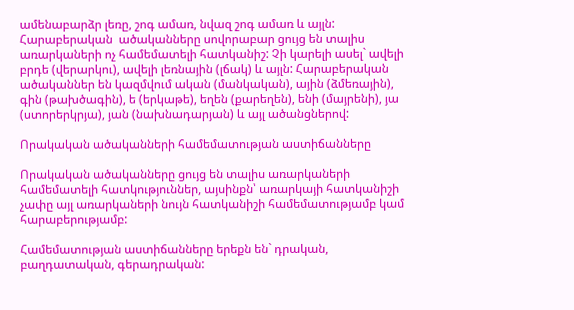ամենաբարձր լեռը, շոգ ամառ, նվազ շոգ ամառ և այլն: Հարաբերական  ածականները սովորաբար ցույց են տալիս առարկաների ոչ համեմատելի հատկանիշ: Չի կարելի ասել` ավելի բրդե (վերարկու), ավելի լեռնային (լճակ) և այլն: Հարաբերական ածականներ են կազմվում ական (մանկական), ային (ձմեռային), գին (թախծագին), ե (երկաթե), եղեն (քարեղեն), ենի (մայրենի), յա (ստորերկրյա), յան (նախնադարյան) և այլ ածանցներով:

Որակական ածականների համեմատության աստիճանները

Որակական ածականները ցույց են տալիս առարկաների համեմատելի հատկություններ, այսինքն՝ առարկայի հատկանիշի չափը այլ առարկաների նույն հատկանիշի համեմատությամբ կամ հարաբերությամբ:

Համեմատության աստիճանները երեքն են` դրական, բաղդատական, գերադրական: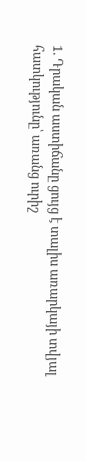1. Դրական աստիճանը ցույց է տալիս առարկայի տվյալ հատկությունը՝ առանց ուրիշ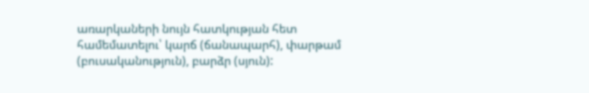առարկաների նույն հատկության հետ համեմատելու՝ կարճ (ճանապարհ), փարթամ (բուսականություն), բարձր (սյուն):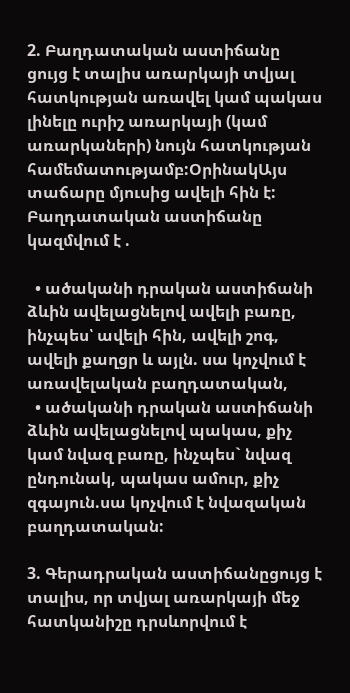2. Բաղդատական աստիճանը ցույց է տալիս առարկայի տվյալ հատկության առավել կամ պակաս լինելը ուրիշ առարկայի (կամ առարկաների) նույն հատկության համեմատությամբ:ՕրինակԱյս տաճարը մյուսից ավելի հին է: Բաղդատական աստիճանը կազմվում է .

  • ածականի դրական աստիճանի ձևին ավելացնելով ավելի բառը, ինչպես՝ ավելի հին, ավելի շոգ, ավելի քաղցր և այլն. սա կոչվում է առավելական բաղդատական,
  • ածականի դրական աստիճանի ձևին ավելացնելով պակաս, քիչ կամ նվազ բառը, ինչպես` նվազ ընդունակ, պակաս ամուր, քիչ զգայուն.սա կոչվում է նվազական բաղդատական:

3. Գերադրական աստիճանըցույց է տալիս, որ տվյալ առարկայի մեջ հատկանիշը դրսևորվում է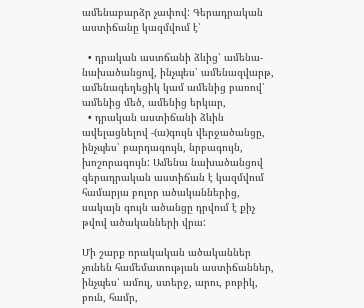ամենաբարձր չափով: Գերադրական աստիճանը կազմվում է՝

  • դրական աստճանի ձևից՝ ամենա- նախածանցով, ինչպես՝ ամենազվարթ, ամենագեղեցիկ կամ ամենից բառով՝ ամենից մեծ, ամենից երկար,
  • դրական աստիճանի ձևին ավելացնելով -(ա)գույն վերջածանցը, ինչպես՝ բարդագույն, նրբագույն, խոշորագույն: Ամենա նախածանցով գերադրական աստիճան է կազմվում համարյա բոլոր ածականներից, սակայն գույն ածանցը դրվում է քիչ թվով ածականների վրա:

Մի շարք որակական ածականներ չունեն համեմատության աստիճաններ, ինչպես՝ ամուլ, ստերջ, արու, բոբիկ, բուն, համր,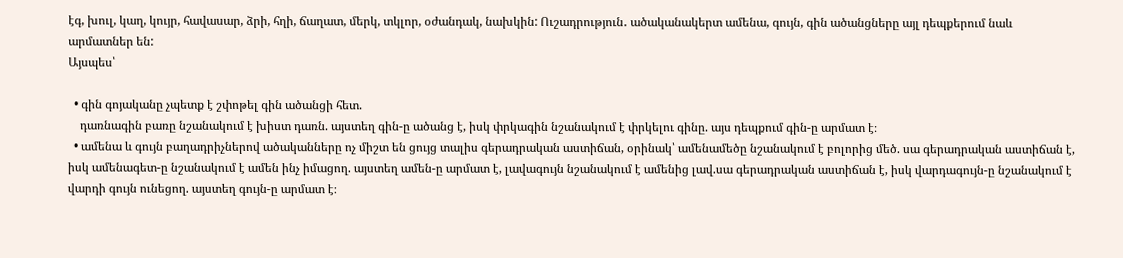էգ, խուլ, կաղ, կույր, հավասար, ձրի, հղի, ճաղատ, մերկ, տկլոր, օժանդակ, նախկին: Ուշադրություն․ ածականակերտ ամենա, գույն, գին ածանցները այլ դեպքերում նաև արմատներ են:
Այսպես՝

  • գին գոյականը չպետք է շփոթել գին ածանցի հետ.
    դառնագին բառը նշանակում է խիստ դառն. այստեղ գին-ը ածանց է, իսկ փրկագին նշանակում է փրկելու գինը. այս դեպքում գին-ը արմատ է։
  • ամենա և գույն բաղադրիչներով ածականները ոչ միշտ են ցույց տալիս գերադրական աստիճան, օրինակ՝ ամենամեծը նշանակում է բոլորից մեծ. սա գերադրական աստիճան է, իսկ ամենագետ-ը նշանակում է ամեն ինչ իմացող. այստեղ ամեն-ը արմատ է, լավագույն նշանակում է ամենից լավ.սա գերադրական աստիճան է, իսկ վարդագույն-ը նշանակում է վարդի գույն ունեցող. այստեղ գույն-ը արմատ է։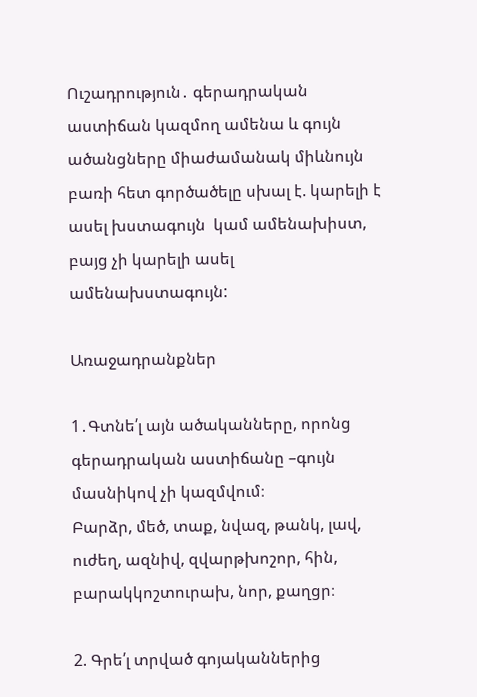Ուշադրություն․ գերադրական աստիճան կազմող ամենա և գույն ածանցները միաժամանակ միևնույն բառի հետ գործածելը սխալ է. կարելի է ասել խստագույն  կամ ամենախիստ, բայց չի կարելի ասել ամենախստագույն:

Առաջադրանքներ

1․Գտնե՛լ այն ածականները, որոնց գերադրական աստիճանը –գույն մասնիկով չի կազմվում։
Բարձր, մեծ, տաք, նվազ, թանկ, լավ, ուժեղ, ազնիվ, զվարթխոշոր, հին,
բարակկոշտուրախ, նոր, քաղցր։

2. Գրե՛լ տրված գոյականներից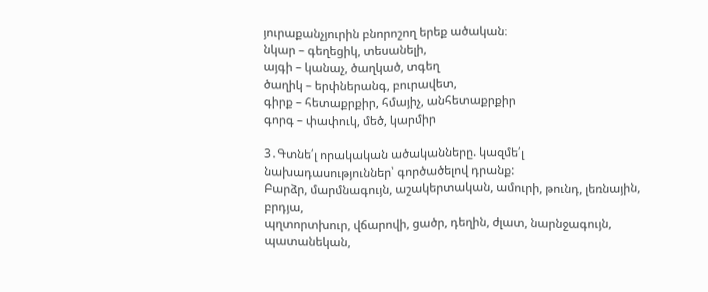յուրաքանչյուրին բնորոշող երեք ածական։
նկար – գեղեցիկ, տեսանելի,
այգի – կանաչ, ծաղկած, տգեղ
ծաղիկ – երփներանգ, բուրավետ,
գիրք – հետաքրքիր, հմայիչ, անհետաքրքիր
գորգ – փափուկ, մեծ, կարմիր

3․Գտնե՛լ որակական ածականները. կազմե՛լ նախադասություններ՝ գործածելով դրանք:
Բարձր, մարմնագույն, աշակերտական, ամուրի, թունդ, լեռնային, բրդյա,
պղտորտխուր, վճարովի, ցածր, դեղին, ժլատ, նարնջագույն, պատանեկան,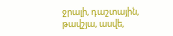ջրալի, դաշտային, թավշյա, ասվե,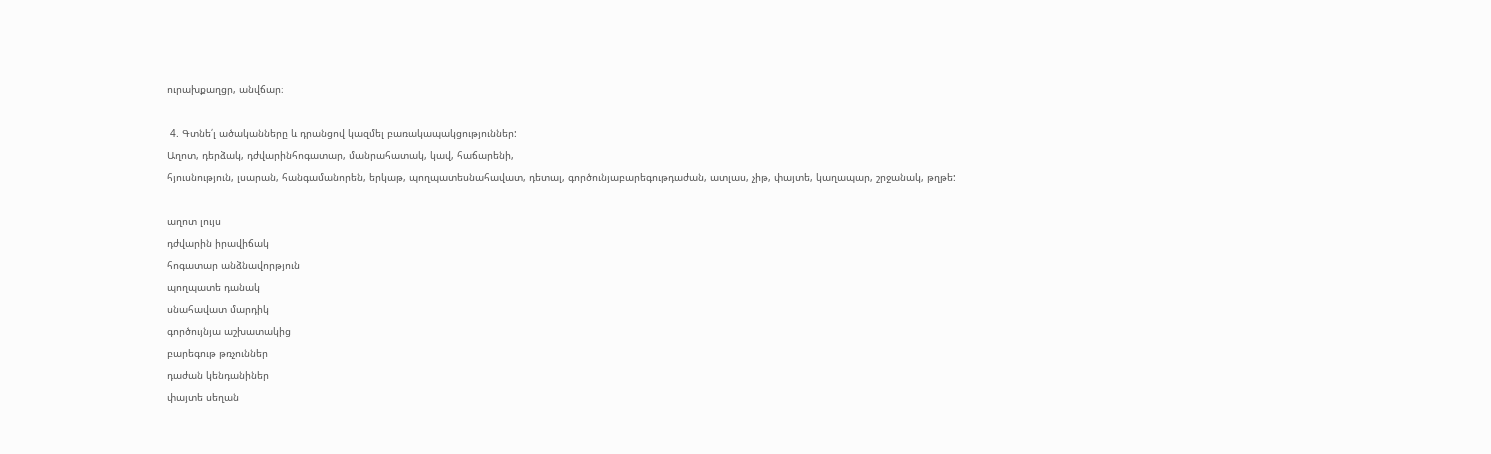ուրախքաղցր, անվճար։

 4. Գտնե՛լ ածականները և դրանցով կազմել բառակապակցություններ:
Աղոտ, դերձակ, դժվարինհոգատար, մանրահատակ, կավ, հաճարենի,
հյուսնություն, լսարան, հանգամանորեն, երկաթ, պողպատեսնահավատ, դետալ, գործունյաբարեգութդաժան, ատլաս, չիթ, փայտե, կաղապար, շրջանակ, թղթե:

աղոտ լույս
դժվարին իրավիճակ
հոգատար անձնավորթյուն
պողպատե դանակ
սնահավատ մարդիկ
գործույնյա աշխատակից
բարեգութ թռչուններ
դաժան կենդանիներ
փայտե սեղան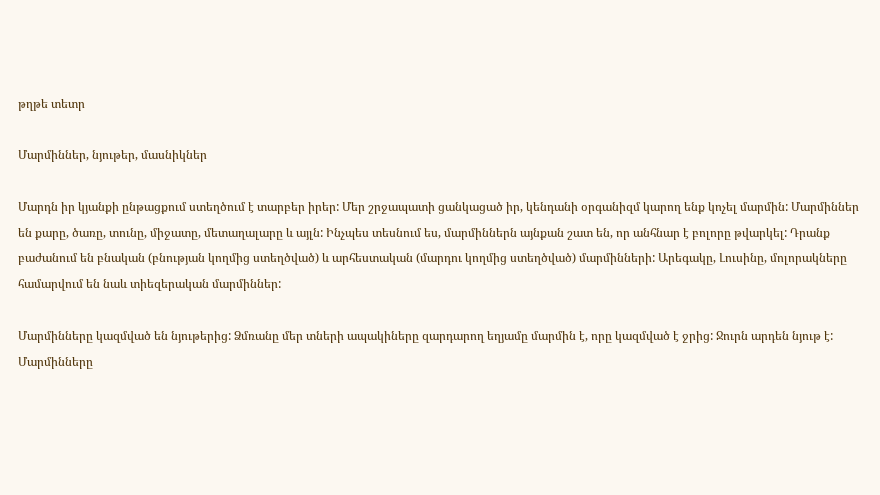թղթե տետր

Մարմիններ, նյութեր, մասնիկներ

Մարդն իր կյանքի ընթացքում ստեղծում է տարբեր իրեր: Մեր շրջապատի ցանկացած իր, կենդանի օրգանիզմ կարող ենք կոչել մարմին: Մարմիններ են քարը, ծառը, տունը, միջատը, մետաղալարը և այլն: Ինչպես տեսնում ես, մարմիններն այնքան շատ են, որ անհնար է բոլորը թվարկել: Դրանք բաժանում են բնական (բնության կողմից ստեղծված) և արհեստական (մարդու կողմից ստեղծված) մարմինների: Արեգակը, Լուսինը, մոլորակները համարվում են նաև տիեզերական մարմիններ:

Մարմինները կազմված են նյութերից: Ձմռանը մեր տների ապակիները զարդարող եղյամը մարմին է, որը կազմված է ջրից: Ջուրն արդեն նյութ է: Մարմինները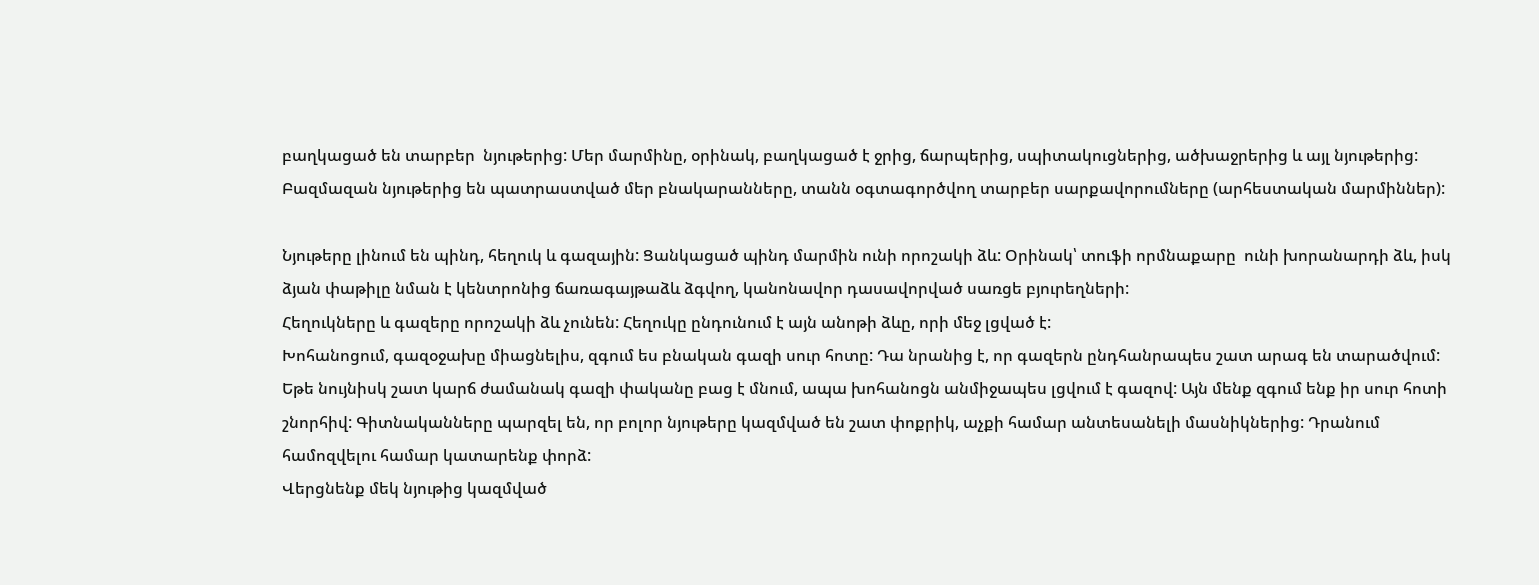բաղկացած են տարբեր  նյութերից: Մեր մարմինը, օրինակ, բաղկացած է ջրից, ճարպերից, սպիտակուցներից, ածխաջրերից և այլ նյութերից: Բազմազան նյութերից են պատրաստված մեր բնակարանները, տանն օգտագործվող տարբեր սարքավորումները (արհեստական մարմիններ):

Նյութերը լինում են պինդ, հեղուկ և գազային: Ցանկացած պինդ մարմին ունի որոշակի ձև: Օրինակ՝ տուֆի որմնաքարը  ունի խորանարդի ձև, իսկ ձյան փաթիլը նման է կենտրոնից ճառագայթաձև ձգվող, կանոնավոր դասավորված սառցե բյուրեղների:
Հեղուկները և գազերը որոշակի ձև չունեն: Հեղուկը ընդունում է այն անոթի ձևը, որի մեջ լցված է:
Խոհանոցում, գազօջախը միացնելիս, զգում ես բնական գազի սուր հոտը: Դա նրանից է, որ գազերն ընդհանրապես շատ արագ են տարածվում: Եթե նույնիսկ շատ կարճ ժամանակ գազի փականը բաց է մնում, ապա խոհանոցն անմիջապես լցվում է գազով: Այն մենք զգում ենք իր սուր հոտի շնորհիվ: Գիտնականները պարզել են, որ բոլոր նյութերը կազմված են շատ փոքրիկ, աչքի համար անտեսանելի մասնիկներից: Դրանում համոզվելու համար կատարենք փորձ:
Վերցնենք մեկ նյութից կազմված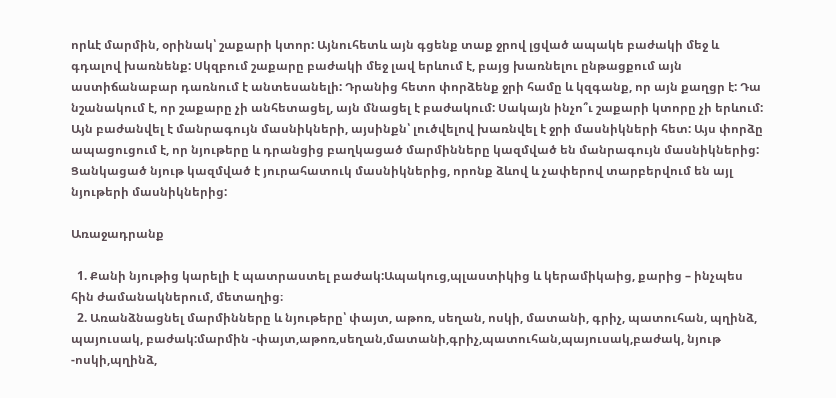որևէ մարմին, օրինակ՝ շաքարի կտոր: Այնուհետև այն գցենք տաք ջրով լցված ապակե բաժակի մեջ և գդալով խառնենք: Սկզբում շաքարը բաժակի մեջ լավ երևում է, բայց խառնելու ընթացքում այն աստիճանաբար դառնում է անտեսանելի: Դրանից հետո փորձենք ջրի համը և կզգանք, որ այն քաղցր է: Դա նշանակում է, որ շաքարը չի անհետացել, այն մնացել է բաժակում: Սակայն ինչո՞ւ շաքարի կտորը չի երևում: Այն բաժանվել է մանրագույն մասնիկների, այսինքն՝ լուծվելով խառնվել է ջրի մասնիկների հետ: Այս փորձը ապացուցում է, որ նյութերը և դրանցից բաղկացած մարմինները կազմված են մանրագույն մասնիկներից: Ցանկացած նյութ կազմված է յուրահատուկ մասնիկներից, որոնք ձևով և չափերով տարբերվում են այլ նյութերի մասնիկներից:

Առաջադրանք

  1. Քանի նյութից կարելի է պատրաստել բաժակ:Ապակուց,պլաստիկից և կերամիկաից, քարից – ինչպես հին ժամանակներում, մետաղից։
  2. Առանձնացնել մարմինները և նյութերը՝ փայտ, աթոռ, սեղան, ոսկի, մատանի, գրիչ, պատուհան, պղինձ, պայուսակ, բաժակ:մարմին -փայտ,աթոռ,սեղան,մատանի,գրիչ,պատուհան,պայուսակ,բաժակ, նյութ -ոսկի,պղինձ,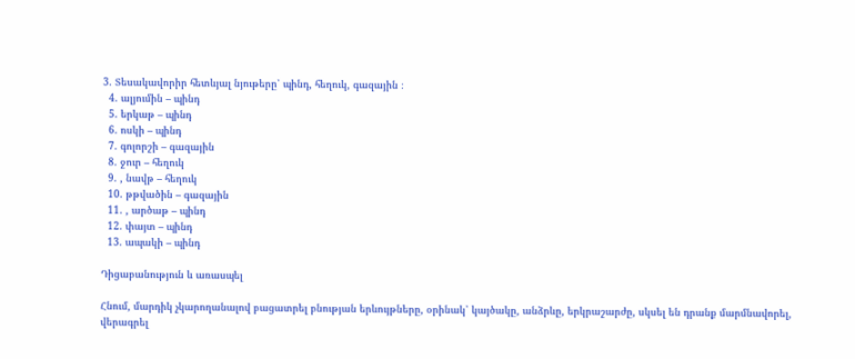3. Տեսակավորիր հետևյալ նյութերը՝ պինդ, հեղուկ, գազային ։
  4. ալյումին – պինդ
  5. երկաթ – պինդ
  6. ոսկի – պինդ
  7. գոլորշի – գազային
  8. ջուր – հեղուկ
  9. , նավթ – հեղուկ
  10. թթվածին – գազային
  11. , արծաթ – պինդ
  12. փայտ – պինդ
  13. ապակի – պինդ

Դիցաբանություն և առասպել

Հնում, մարդիկ չկարողանալով բացատրել բնության երևույթները, օրինակ՝ կայծակը, անձրևը, երկրաշարժը, սկսել են դրանք մարմնավորել, վերագրել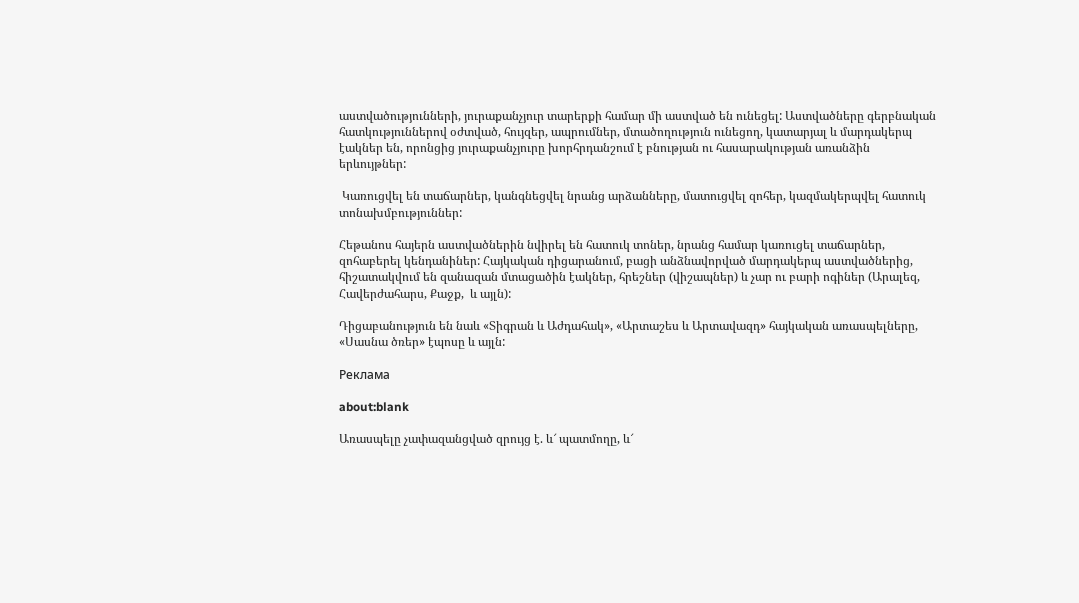աստվածությունների, յուրաքանչյուր տարերքի համար մի աստված են ունեցել: Աստվածները գերբնական հատկություններով օժտված, հույզեր, ապրումներ, մտածողություն ունեցող, կատարյալ և մարդակերպ էակներ են, որոնցից յուրաքանչյուրը խորհրդանշում է բնության ու հասարակության առանձին երևույթներ:

 Կառուցվել են տաճարներ, կանգնեցվել նրանց արձանները, մատուցվել զոհեր, կազմակերպվել հատուկ տոնախմբություններ:

Հեթանոս հայերն աստվածներին նվիրել են հատուկ տոներ, նրանց համար կառուցել տաճարներ, զոհաբերել կենդանիներ: Հայկական դիցարանում, բացի անձնավորված մարդակերպ աստվածներից, հիշատակվում են զանազան մտացածին էակներ, հրեշներ (վիշապներ) և չար ու բարի ոգիներ (Արալեզ, Հավերժահարս, Քաջք,  և այլն):

Դիցաբանություն են նաև «Տիգրան և Աժդահակ», «Արտաշես և Արտավազդ» հայկական առասպելները, «Սասնա ծռեր» էպոսը և այլն:

Реклама

about:blank

Առասպելը չափազանցված զրույց է. և՜ պատմողը, և՜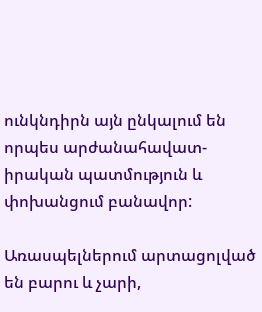ունկնդիրն այն ընկալում են որպես արժանահավատ-իրական պատմություն և փոխանցում բանավոր:

Առասպելներում արտացոլված են բարու և չարի,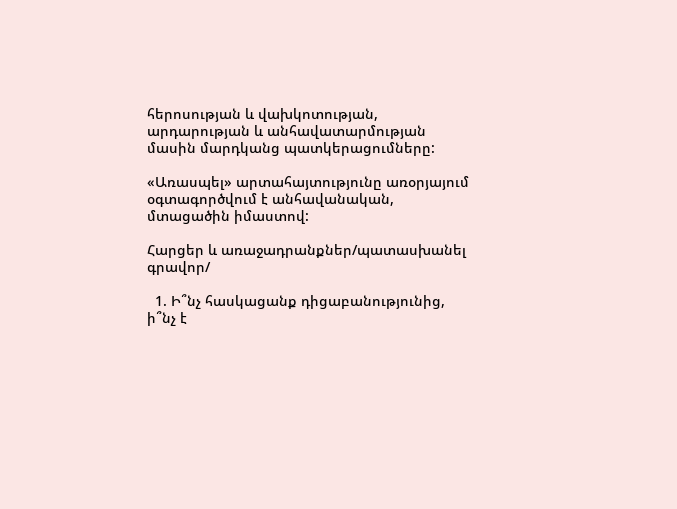հերոսության և վախկոտության, արդարության և անհավատարմության մասին մարդկանց պատկերացումները:

«Առասպել» արտահայտությունը առօրյայում օգտագործվում է անհավանական, մտացածին իմաստով:

Հարցեր և առաջադրանքներ/պատասխանել գրավոր/

  1. Ի՞նչ հասկացանք դիցաբանությունից, ի՞նչ է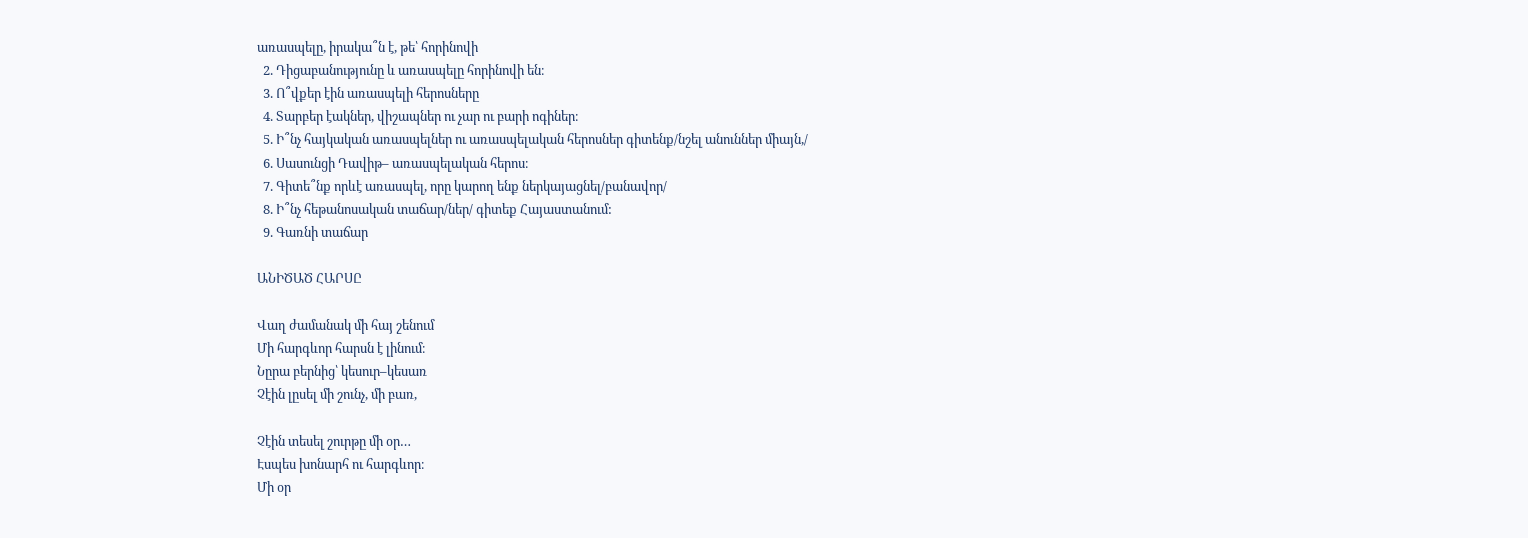առասպելը, իրակա՞ն է, թե՝ հորինովի
  2. Դիցաբանությունը և առասպելը հորինովի են։
  3. Ո՞վքեր էին առասպելի հերոսները
  4. Տարբեր էակներ, վիշապներ ու չար ու բարի ոգիներ։
  5. Ի՞նչ հայկական առասպելներ ու առասպելական հերոսներ գիտենք/նշել անուններ միայն,/
  6. Սասունցի Դավիթ– առասպելական հերոս։
  7. Գիտե՞նք որևէ առասպել, որը կարող ենք ներկայացնել/բանավոր/
  8. Ի՞նչ հեթանոսական տաճար/ներ/ գիտեք Հայաստանում:
  9. Գառնի տաճար

ԱՆԻԾԱԾ ՀԱՐՍԸ

Վաղ ժամանակ մի հայ շենում
Մի հարգևոր հարսն է լինում։
Նըրա բերնից՝ կեսուր–կեսառ
Չէին լըսել մի շունչ, մի բառ,

Չէին տեսել շուրթը մի օր…
Էսպես խոնարհ ու հարգևոր։
Մի օր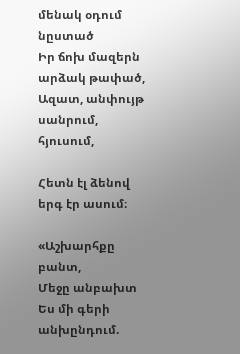մենակ օդում նըստած
Իր ճոխ մազերն արձակ թափած,
Ազատ, անփույթ սանրում, հյուսում,

Հետն էլ ձենով երգ էր ասում։

«Աշխարհքը բանտ,
Մեջը անբախտ
Ես մի գերի անխընդում.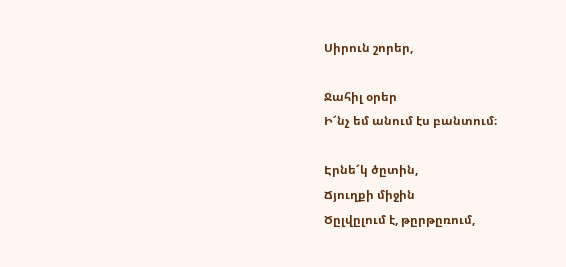Սիրուն շորեր,

Ջահիլ օրեր
Ի՜նչ եմ անում էս բանտում։

Էրնե՜կ ծըտին,
Ճյուղքի միջին
Ծըլվըլում է, թըրթըռում,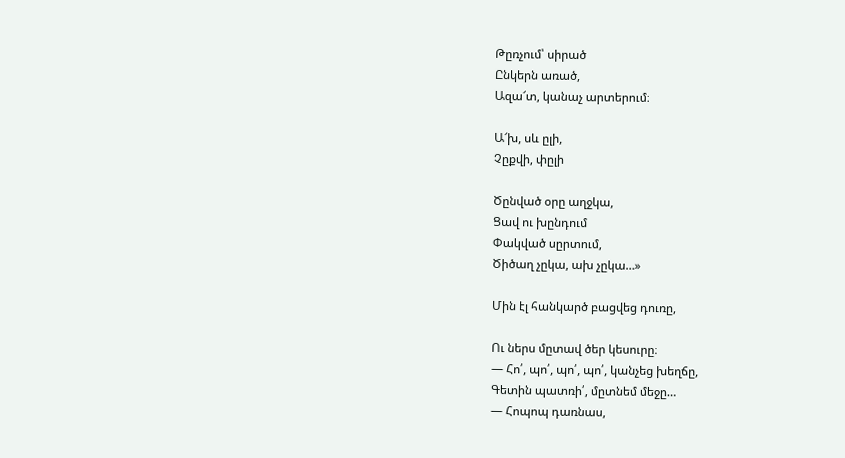Թըռչում՝ սիրած
Ընկերն առած,
Ազա՜տ, կանաչ արտերում։

Ա՜խ, սև ըլի,
Չըքվի, փըլի

Ծընված օրը աղջկա,
Ցավ ու խընդում
Փակված սըրտում,
Ծիծաղ չըկա, ախ չըկա…»

Մին էլ հանկարծ բացվեց դուռը,

Ու ներս մըտավ ծեր կեսուրը։
— Հո՛, պո՛, պո՛, պո՛, կանչեց խեղճը,
Գետին պատռի՛, մըտնեմ մեջը…
— Հոպոպ դառնաս,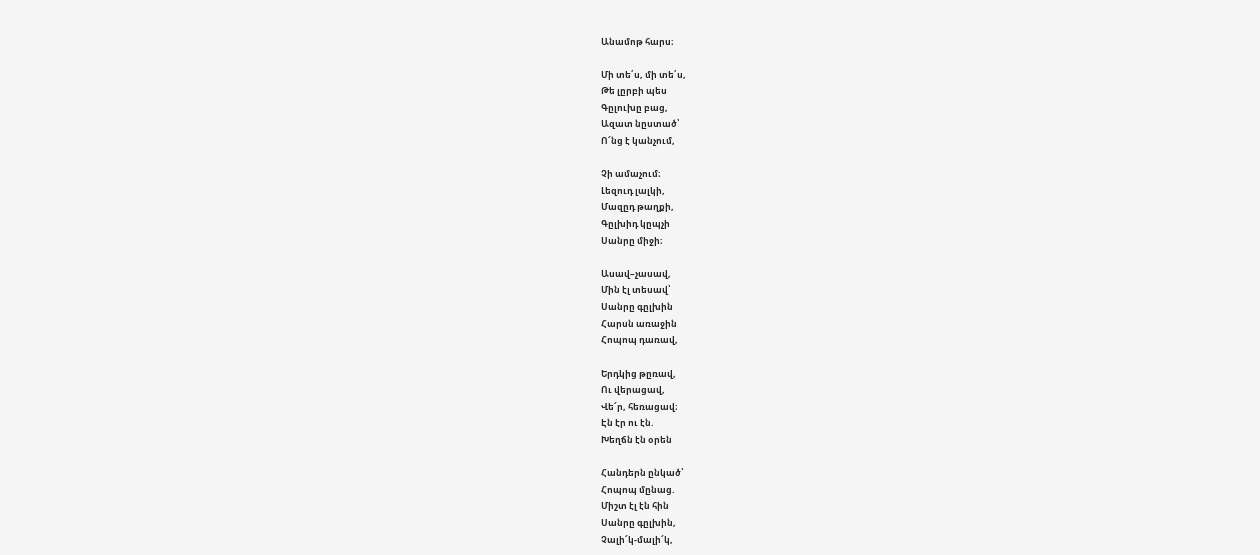Անամոթ հարս։

Մի տե՛ս, մի տե՛ս,
Թե լըրբի պես
Գըլուխը բաց,
Ազատ նըստած՝
Ո՜նց է կանչում,

Չի ամաչում։
Լեզուդ լալկի,
Մազըդ թաղքի,
Գըլխիդ կըպչի
Սանրը միջի։

Ասավ–չասավ,
Մին էլ տեսավ՝
Սանրը գըլխին
Հարսն առաջին
Հոպոպ դառավ,

Երդկից թըռավ,
Ու վերացավ,
Վե՜ր, հեռացավ։
Էն էր ու էն.
Խեղճն էն օրեն

Հանդերն ընկած՝
Հոպոպ մընաց.
Միշտ էլ էն հին
Սանրը գըլխին,
Չալի՜կ-մալի՜կ,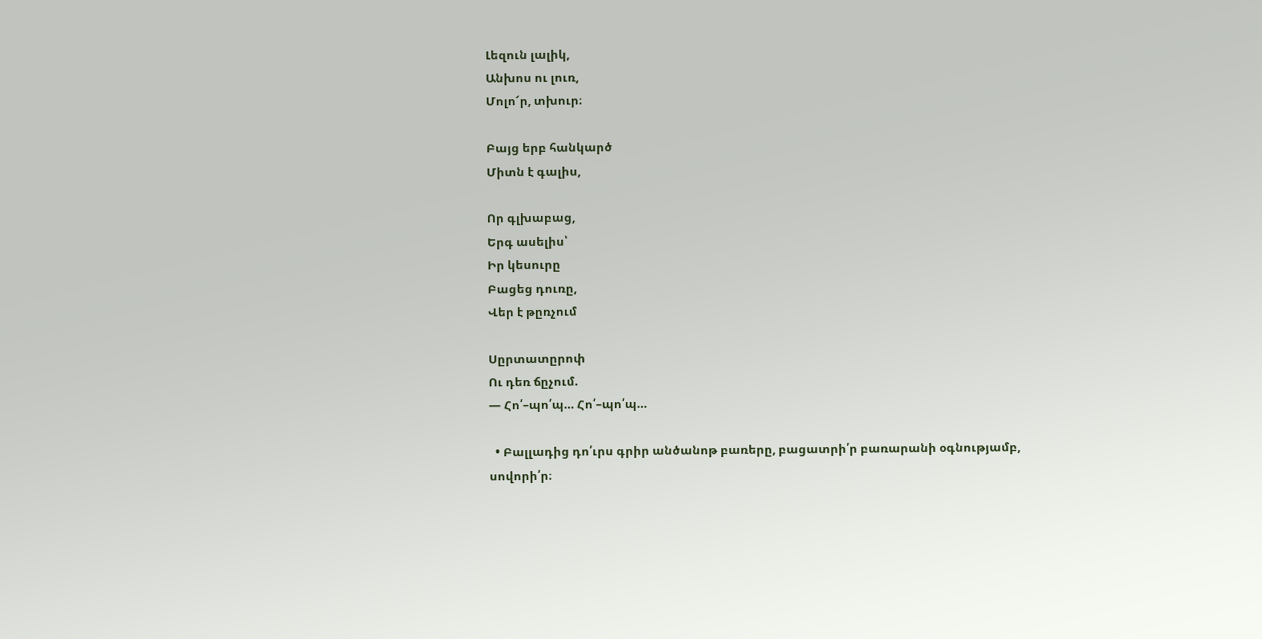Լեզուն լալիկ,
Անխոս ու լուռ,
Մոլո՜ր, տխուր։

Բայց երբ հանկարծ
Միտն է գալիս,

Որ գլխաբաց,
Երգ ասելիս՝
Իր կեսուրը
Բացեց դուռը,
Վեր է թըռչում

Սըրտատըրոփ
Ու դեռ ճըչում.
— Հո՛–պո՛պ… Հո՛–պո՛պ…

  • Բալլադից դո՛ւրս գրիր անծանոթ բառերը, բացատրի՛ր բառարանի օգնությամբ, սովորի՛ր։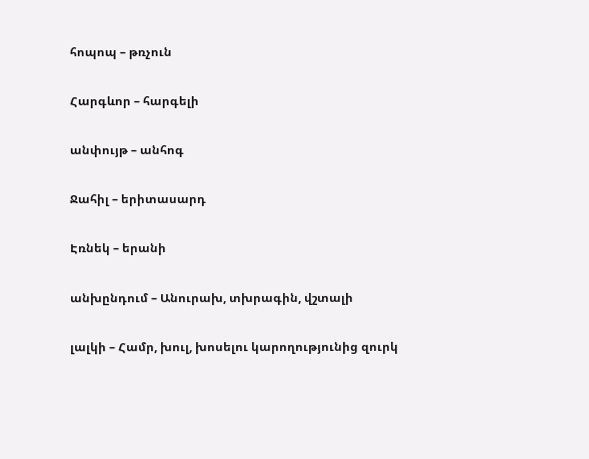հոպոպ – թռչուն

Հարգևոր – հարգելի

անփույթ – անհոգ

Ջահիլ – երիտասարդ

Էռնեկ – երանի

անխընդում – Անուրախ, տխրագին, վշտալի

լալկի – Համր, խուլ, խոսելու կարողությունից զուրկ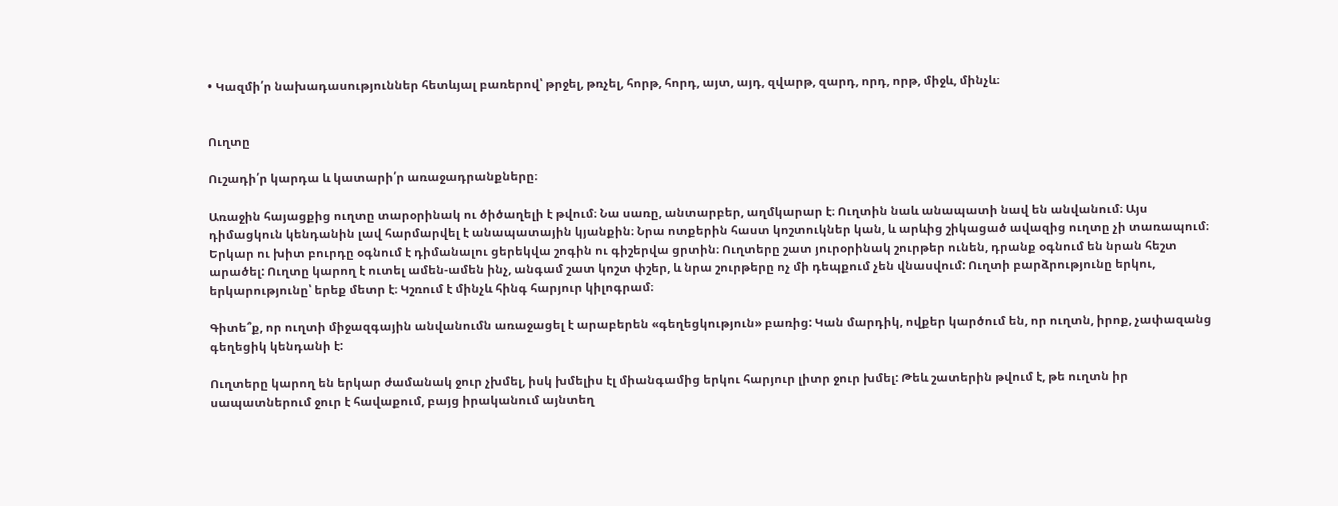• Կազմի՛ր նախադասություններ հետևյալ բառերով՝ թրջել, թռչել, հորթ, հորդ, այտ, այդ, զվարթ, զարդ, որդ, որթ, միջև, մինչև։


Ուղտը

Ուշադի՛ր կարդա և կատարի՛ր առաջադրանքները։

Առաջին հայացքից ուղտը տարօրինակ ու ծիծաղելի է թվում։ Նա սառը, անտարբեր, աղմկարար է։ Ուղտին նաև անապատի նավ են անվանում։ Այս դիմացկուն կենդանին լավ հարմարվել է անապատային կյանքին։ Նրա ոտքերին հաստ կոշտուկներ կան, և արևից շիկացած ավազից ուղտը չի տառապում։ Երկար ու խիտ բուրդը օգնում է դիմանալու ցերեկվա շոգին ու գիշերվա ցրտին։ Ուղտերը շատ յուրօրինակ շուրթեր ունեն, դրանք օգնում են նրան հեշտ արածել: Ուղտը կարող է ուտել ամեն-ամեն ինչ, անգամ շատ կոշտ փշեր, և նրա շուրթերը ոչ մի դեպքում չեն վնասվում: Ուղտի բարձրությունը երկու, երկարությունը՝ երեք մետր է։ Կշռում է մինչև հինգ հարյուր կիլոգրամ։

Գիտե՞ք, որ ուղտի միջազգային անվանումն առաջացել է արաբերեն «գեղեցկություն» բառից: Կան մարդիկ, ովքեր կարծում են, որ ուղտն, իրոք, չափազանց գեղեցիկ կենդանի է:

Ուղտերը կարող են երկար ժամանակ ջուր չխմել, իսկ խմելիս էլ միանգամից երկու հարյուր լիտր ջուր խմել: Թեև շատերին թվում է, թե ուղտն իր սապատներում ջուր է հավաքում, բայց իրականում այնտեղ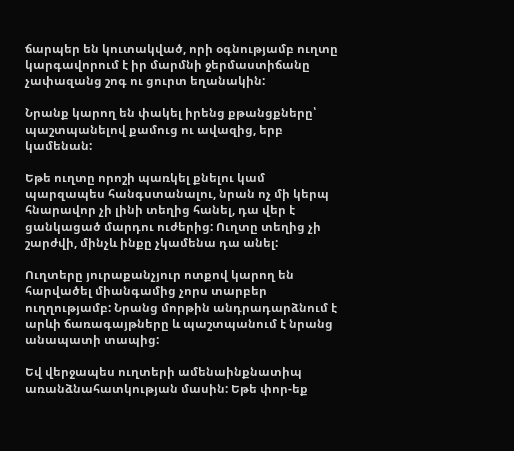ճարպեր են կուտակված, որի օգնությամբ ուղտը կարգավորում է իր մարմնի ջերմաստիճանը չափազանց շոգ ու ցուրտ եղանակին:

Նրանք կարող են փակել իրենց քթանցքները՝ պաշտպանելով քամուց ու ավազից, երբ կամենան:

Եթե ուղտը որոշի պառկել քնելու կամ պարզապես հանգստանալու, նրան ոչ մի կերպ հնարավոր չի լինի տեղից հանել, դա վեր է ցանկացած մարդու ուժերից: Ուղտը տեղից չի շարժվի, մինչև ինքը չկամենա դա անել:

Ուղտերը յուրաքանչյուր ոտքով կարող են հարվածել միանգամից չորս տարբեր ուղղությամբ: Նրանց մորթին անդրադարձնում է արևի ճառագայթները և պաշտպանում է նրանց անապատի տապից:

Եվ վերջապես ուղտերի ամենաինքնատիպ առանձնահատկության մասին: Եթե փոր-եք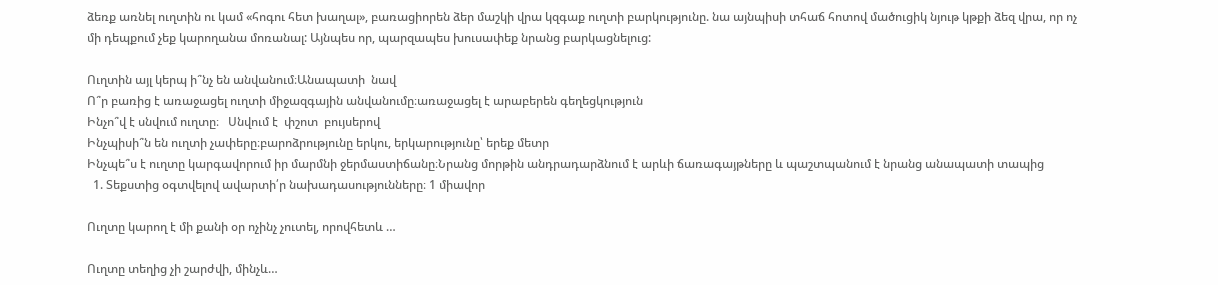ձեռք առնել ուղտին ու կամ «հոգու հետ խաղալ», բառացիորեն ձեր մաշկի վրա կզգաք ուղտի բարկությունը. նա այնպիսի տհաճ հոտով մածուցիկ նյութ կթքի ձեզ վրա, որ ոչ մի դեպքում չեք կարողանա մոռանալ: Այնպես որ, պարզապես խուսափեք նրանց բարկացնելուց:

Ուղտին այլ կերպ ի՞նչ են անվանում։Անապատի  նավ
Ո՞ր բառից է առաջացել ուղտի միջազգային անվանումը։առաջացել է արաբերեն գեղեցկություն
Ինչո՞վ է սնվում ուղտը։   Սնվում է  փշոտ  բույսերով
Ինչպիսի՞ն են ուղտի չափերը։բարոձրությունը երկու, երկարությունը՝ երեք մետր
Ինչպե՞ս է ուղտը կարգավորում իր մարմնի ջերմաստիճանը։Նրանց մորթին անդրադարձնում է արևի ճառագայթները և պաշտպանում է նրանց անապատի տապից
  1. Տեքստից օգտվելով ավարտի՛ր նախադասությունները։ 1 միավոր

Ուղտը կարող է մի քանի օր ոչինչ չուտել, որովհետև …

Ուղտը տեղից չի շարժվի, մինչև…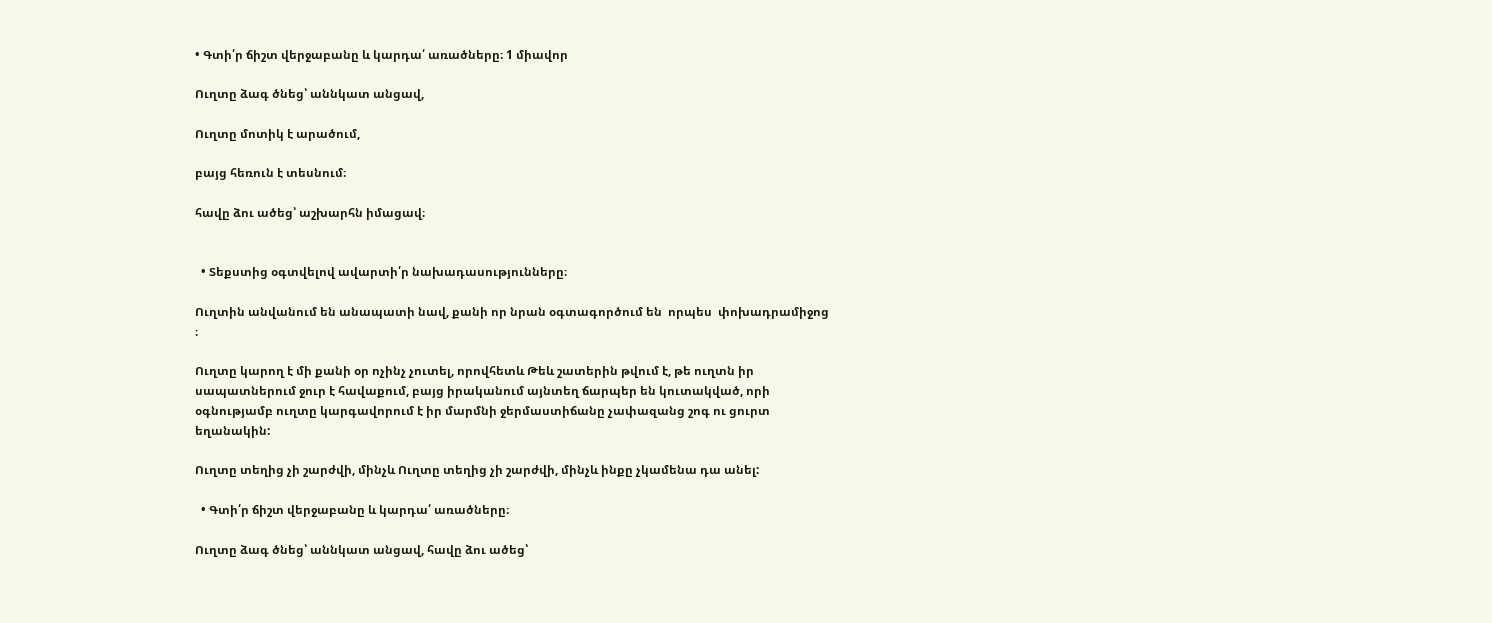• Գտի՛ր ճիշտ վերջաբանը և կարդա՛ առածները։ 1 միավոր

Ուղտը ձագ ծնեց՝ աննկատ անցավ,

Ուղտը մոտիկ է արածում,

բայց հեռուն է տեսնում։

հավը ձու ածեց՝ աշխարհն իմացավ։


  • Տեքստից օգտվելով ավարտի՛ր նախադասությունները։

Ուղտին անվանում են անապատի նավ, քանի որ նրան օգտագործում են  որպես  փոխադրամիջոց ։

Ուղտը կարող է մի քանի օր ոչինչ չուտել, որովհետև Թեև շատերին թվում է, թե ուղտն իր սապատներում ջուր է հավաքում, բայց իրականում այնտեղ ճարպեր են կուտակված, որի օգնությամբ ուղտը կարգավորում է իր մարմնի ջերմաստիճանը չափազանց շոգ ու ցուրտ եղանակին:

Ուղտը տեղից չի շարժվի, մինչև Ուղտը տեղից չի շարժվի, մինչև ինքը չկամենա դա անել:

  • Գտի՛ր ճիշտ վերջաբանը և կարդա՛ առածները։

Ուղտը ձագ ծնեց՝ աննկատ անցավ, հավը ձու ածեց՝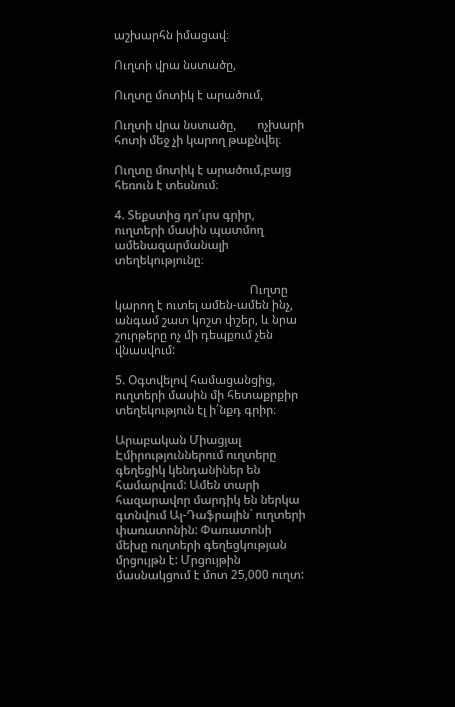աշխարհն իմացավ։

Ուղտի վրա նստածը,

Ուղտը մոտիկ է արածում,

Ուղտի վրա նստածը,       ոչխարի հոտի մեջ չի կարող թաքնվել։

Ուղտը մոտիկ է արածում,բայց հեռուն է տեսնում։

4. Տեքստից դո՛ւրս գրիր, ուղտերի մասին պատմող ամենազարմանալի տեղեկությունը։

                                             Ուղտը կարող է ուտել ամեն-ամեն ինչ, անգամ շատ կոշտ փշեր, և նրա շուրթերը ոչ մի դեպքում չեն վնասվում:

5. Օգտվելով համացանցից, ուղտերի մասին մի հետաքրքիր տեղեկություն էլ ի՛նքդ գրիր։

Արաբական Միացյալ Էմիրություններում ուղտերը գեղեցիկ կենդանիներ են համարվում: Ամեն տարի հազարավոր մարդիկ են ներկա գտնվում Ալ-Դաֆրային` ուղտերի փառատոնին: Փառատոնի մեխը ուղտերի գեղեցկության մրցույթն է: Մրցույթին մասնակցում է մոտ 25,000 ուղտ: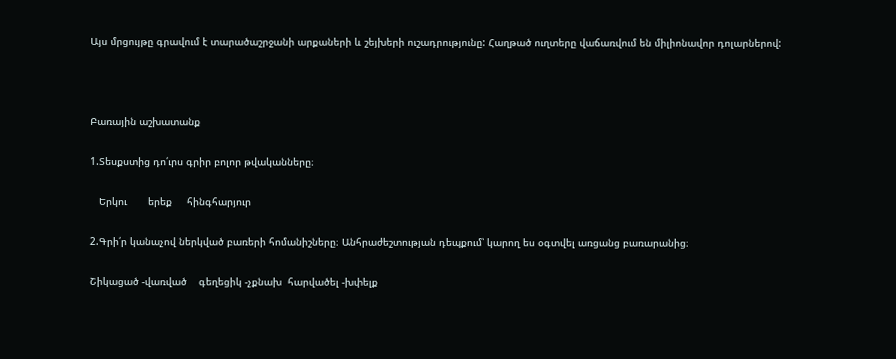Այս մրցույթը գրավում է տարածաշրջանի արքաների և շեյխերի ուշադրությունը: Հաղթած ուղտերը վաճառվում են միլիոնավոր դոլարներով:



Բառային աշխատանք

1.Տեսքստից դո՛ւրս գրիր բոլոր թվականները։

   Երկու       երեք     հինգհարյուր

2.Գրի՛ր կանաչով ներկված բառերի հոմանիշները։ Անհրաժեշտության դեպքում՝ կարող ես օգտվել առցանց բառարանից։

Շիկացած -վառված    գեղեցիկ -չքնախ  հարվածել -խփելք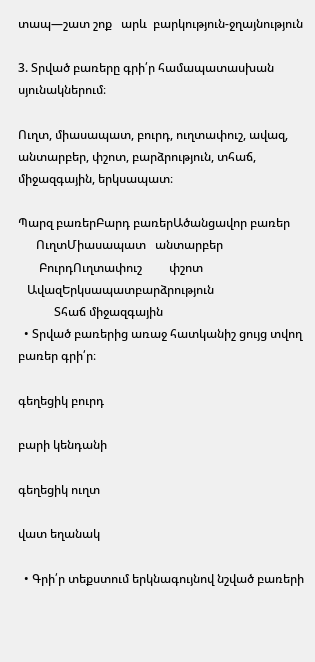տապ—շատ շոք   արև  բարկություն-ջղայնություն

3. Տրված բառերը գրի՛ր համապատասխան սյունակներում։

Ուղտ, միասապատ, բուրդ, ուղտափուշ, ավազ, անտարբեր, փշոտ, բարձրություն, տհաճ, միջազգային, երկսապատ։

Պարզ բառերԲարդ բառերԱծանցավոր բառեր
      ՈւղտՄիասապատ   անտարբեր
       ԲուրդՈւղտափուշ         փշոտ
   ԱվազԵրկսապատբարձրություն
            Տհաճ միջազգային
  • Տրված բառերից առաջ հատկանիշ ցույց տվող բառեր գրի՛ր։

գեղեցիկ բուրդ

բարի կենդանի

գեղեցիկ ուղտ

վատ եղանակ

  • Գրի՛ր տեքստում երկնագույնով նշված բառերի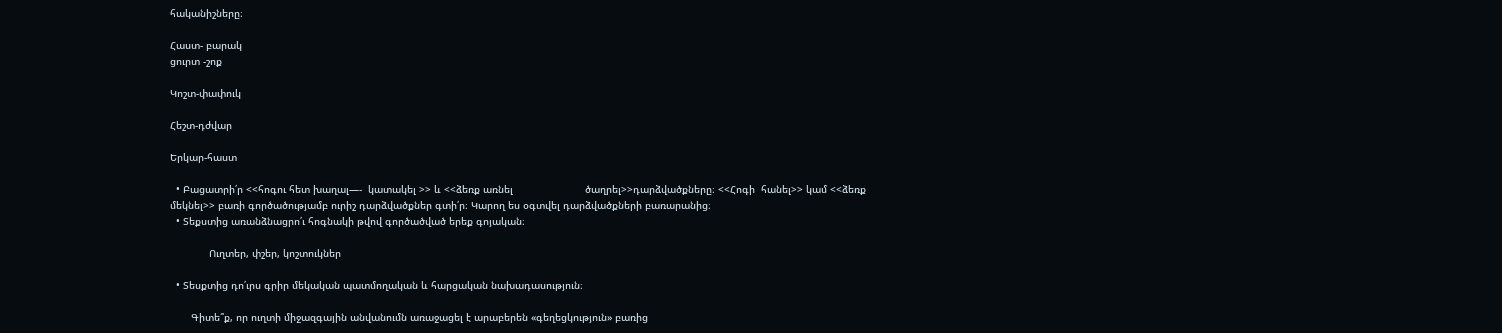հականիշները։

Հաստ- բարակ
ցուրտ -շոք

Կոշտ-փափուկ

Հեշտ-դժվար

Երկար-հաստ

  • Բացատրի՛ր <<հոգու հետ խաղալ—-  կատակել >> և <<ձեռք առնել                        ծաղրել>>դարձվածքները։ <<Հոգի  հանել>> կամ <<ձեռք  մեկնել>> բառի գործածությամբ ուրիշ դարձվածքներ գտի՛ր։ Կարող ես օգտվել դարձվածքների բառարանից։
  • Տեքստից առանձնացրո՛ւ հոգնակի թվով գործածված երեք գոյական։

             Ուղտեր, փշեր, կոշտուկներ

  • Տեսքտից դո՛ւրս գրիր մեկական պատմողական և հարցական նախադասություն։

       Գիտե՞ք, որ ուղտի միջազգային անվանումն առաջացել է արաբերեն «գեղեցկություն» բառից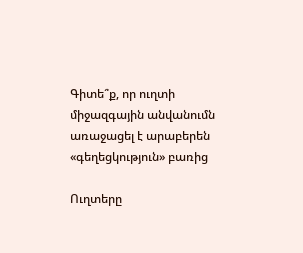Գիտե՞ք, որ ուղտի միջազգային անվանումն առաջացել է արաբերեն «գեղեցկություն» բառից

Ուղտերը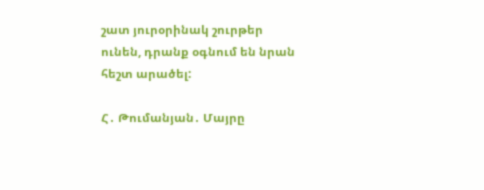շատ յուրօրինակ շուրթեր ունեն, դրանք օգնում են նրան հեշտ արածել:

Հ․ Թումանյան․ Մայրը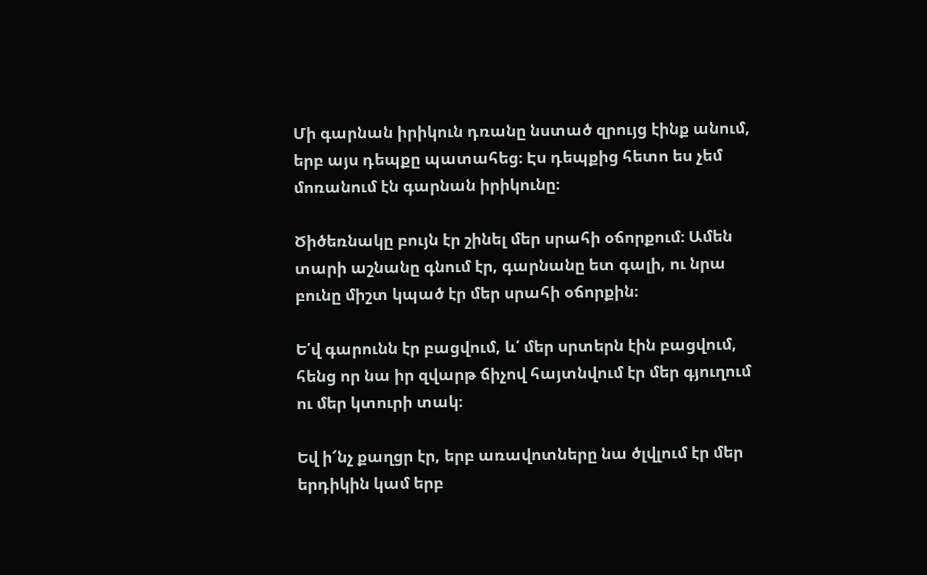Մի գարնան իրիկուն դռանը նստած զրույց էինք անում, երբ այս դեպքը պատահեց։ Էս դեպքից հետո ես չեմ մոռանում էն գարնան իրիկունը։

Ծիծեռնակը բույն էր շինել մեր սրահի օճորքում։ Ամեն տարի աշնանը գնում էր, գարնանը ետ գալի, ու նրա բունը միշտ կպած էր մեր սրահի օճորքին։

Ե՛վ գարունն էր բացվում, և՛ մեր սրտերն էին բացվում, հենց որ նա իր զվարթ ճիչով հայտնվում էր մեր գյուղում ու մեր կտուրի տակ։

Եվ ի՜նչ քաղցր էր, երբ առավոտները նա ծլվլում էր մեր երդիկին կամ երբ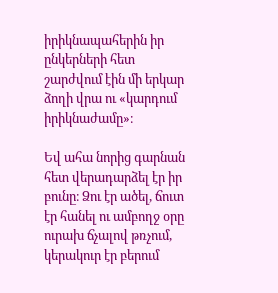իրիկնապահերին իր ընկերների հետ շարժվում էին մի երկար ձողի վրա ու «կարդում իրիկնաժամը»։

Եվ ահա նորից գարնան հետ վերադարձել էր իր բունը։ Ձու էր ածել, ճուտ էր հանել ու ամբողջ օրը ուրախ ճչալով թռչում, կերակուր էր բերում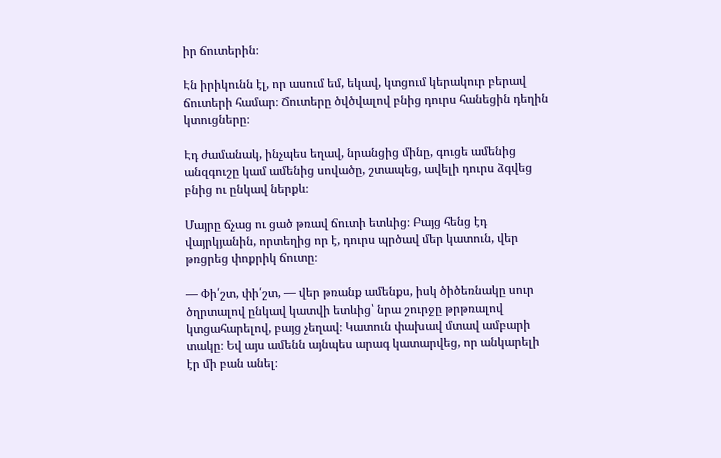իր ճուտերին։

Էն իրիկունն էլ, որ ասում եմ, եկավ, կտցում կերակուր բերավ ճուտերի համար։ Ճուտերը ծվծվալով բնից դուրս հանեցին դեղին կտուցները։

Էդ ժամանակ, ինչպես եղավ, նրանցից մինը, գուցե ամենից անզգուշը կամ ամենից սովածը, շտապեց, ավելի դուրս ձգվեց բնից ու ընկավ ներքև։

Մայրը ճչաց ու ցած թռավ ճուտի ետևից։ Բայց հենց էդ վայրկյանին, որտեղից որ է, դուրս պրծավ մեր կատուն, վեր թռցրեց փոքրիկ ճուտը։

— Փի՛շտ, փի՛շտ, — վեր թռանք ամենքս, իսկ ծիծեռնակը սուր ծղրտալով ընկավ կատվի ետևից՝ նրա շուրջը թրթռալով կտցահարելով, բայց չեղավ։ Կատուն փախավ մտավ ամբարի տակը։ Եվ այս ամենն այնպես արագ կատարվեց, որ անկարելի էր մի բան անել։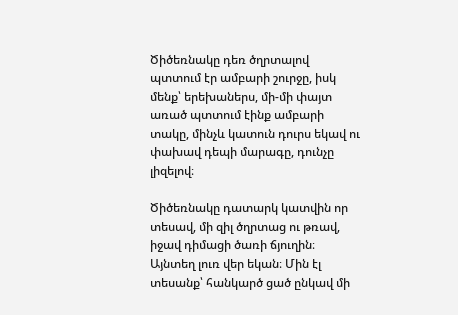Ծիծեռնակը դեռ ծղրտալով պտտում էր ամբարի շուրջը, իսկ մենք՝ երեխաներս, մի-մի փայտ առած պտտում էինք ամբարի տակը, մինչև կատուն դուրս եկավ ու փախավ դեպի մարագը, դունչը լիզելով։

Ծիծեռնակը դատարկ կատվին որ տեսավ, մի զիլ ծղրտաց ու թռավ, իջավ դիմացի ծառի ճյուղին։ Այնտեղ լուռ վեր եկան։ Մին էլ տեսանք՝ հանկարծ ցած ընկավ մի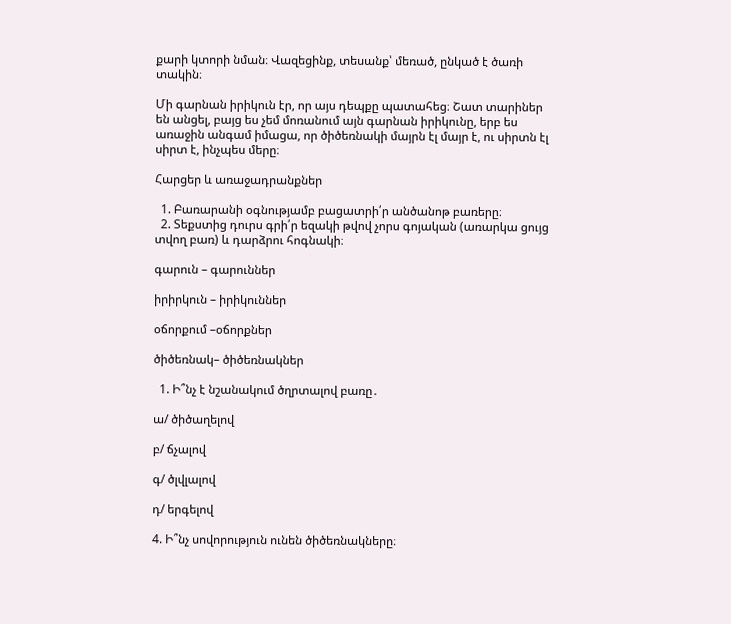քարի կտորի նման։ Վազեցինք, տեսանք՝ մեռած, ընկած է ծառի տակին։

Մի գարնան իրիկուն էր, որ այս դեպքը պատահեց։ Շատ տարիներ են անցել, բայց ես չեմ մոռանում այն գարնան իրիկունը, երբ ես առաջին անգամ իմացա, որ ծիծեռնակի մայրն էլ մայր է, ու սիրտն էլ սիրտ է, ինչպես մերը։

Հարցեր և առաջադրանքներ

  1. Բառարանի օգնությամբ բացատրի՛ր անծանոթ բառերը։
  2. Տեքստից դուրս գրի՛ր եզակի թվով չորս գոյական (առարկա ցույց տվող բառ) և դարձրու հոգնակի։

գարուն – գարուններ

իրիրկուն – իրիկուններ

օճորքում –օճորքներ

ծիծեռնակ– ծիծեռնակներ

  1. Ի՞նչ է նշանակում ծղրտալով բառը․

ա/ ծիծաղելով

բ/ ճչալով

գ/ ծլվլալով

դ/ երգելով

4. Ի՞նչ սովորություն ունեն ծիծեռնակները։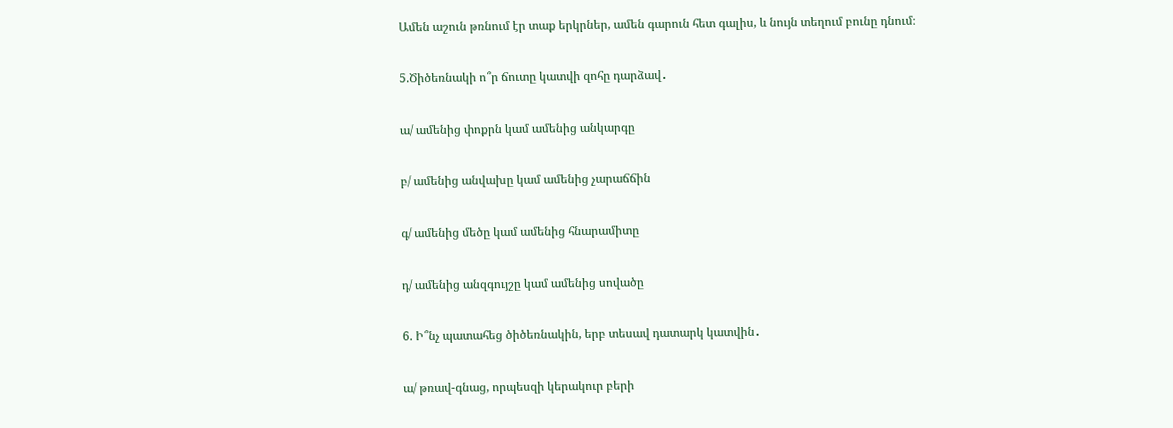Ամեն աշուն թռնում էր տաք երկրներ, ամեն գարուն հետ գալիս, և նույն տեղում բունը դնում։

5.Ծիծեռնակի ո՞ր ճուտը կատվի զոհը դարձավ․

ա/ ամենից փոքրն կամ ամենից անկարգը

բ/ ամենից անվախը կամ ամենից չարաճճին

գ/ ամենից մեծը կամ ամենից հնարամիտը

դ/ ամենից անզգույշը կամ ամենից սովածը

6. Ի՞նչ պատահեց ծիծեռնակին, երբ տեսավ դատարկ կատվին․

ա/ թռավ-գնաց, որպեսզի կերակուր բերի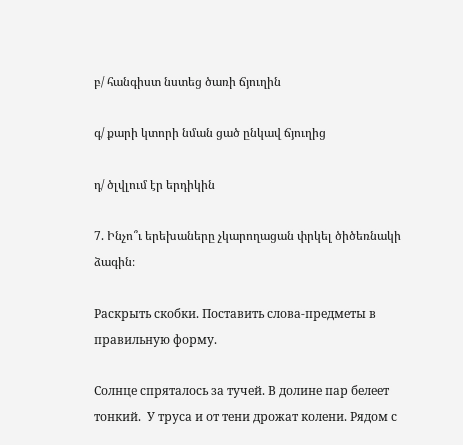բ/ հանգիստ նստեց ծառի ճյուղին

գ/ քարի կտորի նման ցած ընկավ ճյուղից

դ/ ծլվլում էր երդիկին

7. Ինչո՞ւ երեխաները չկարողացան փրկել ծիծեռնակի ձագին։

Раскрыть скобки. Поставить слова-предметы в правильную форму.

Солнце спряталось за тучей. В долине пар белеет тонкий.  У труса и от тени дрожат колени. Рядом с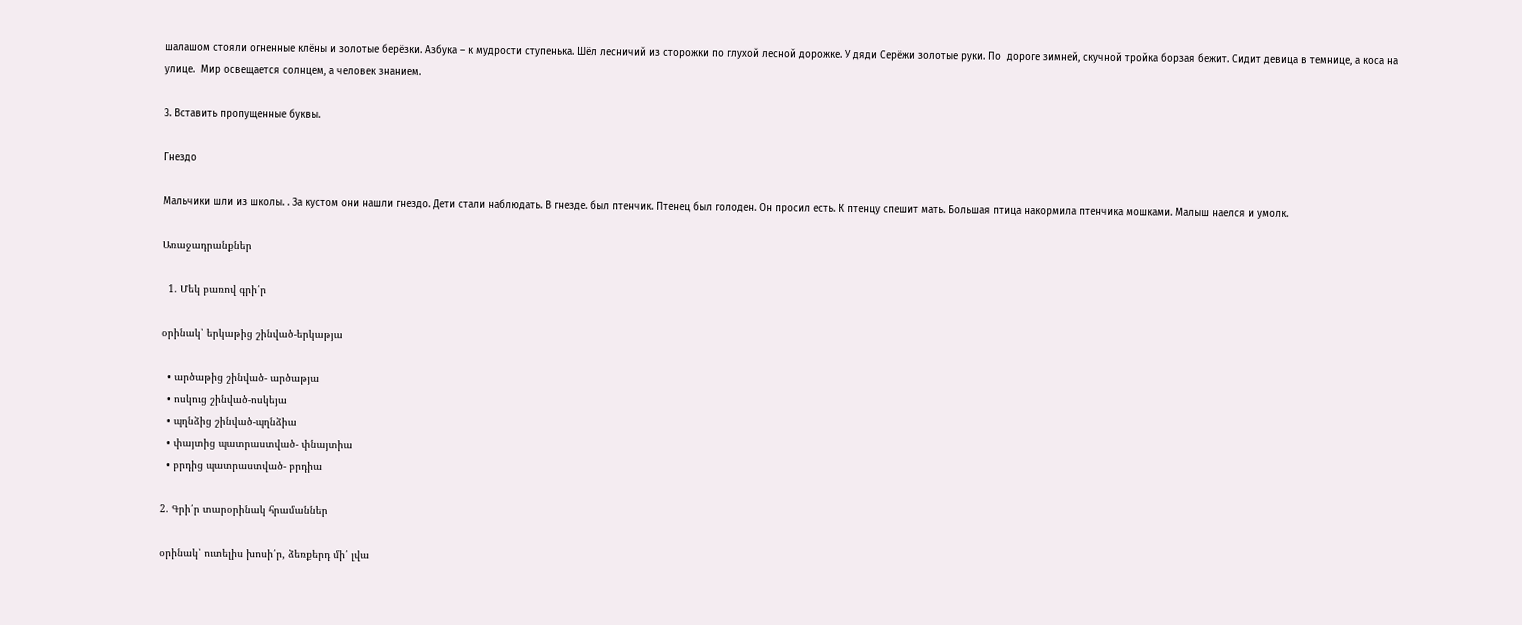шалашом стояли огненные клёны и золотые берёзки. Азбука – к мудрости ступенька. Шёл лесничий из сторожки по глухой лесной дорожке. У дяди Серёжи золотые руки. По  дороге зимней, скучной тройка борзая бежит. Сидит девица в темнице, а коса на улице.  Мир освещается солнцем, а человек знанием.

3. Вставить пропущенные буквы.

Гнездо

Мальчики шли из школы. . За кустом они нашли гнездо. Дети стали наблюдать. В гнезде. был птенчик. Птенец был голоден. Он просил есть. К птенцу спешит мать. Большая птица накормила птенчика мошками. Малыш наелся и умолк.

Առաջադրանքներ

  1. Մեկ բառով գրի՛ր

օրինակ՝ երկաթից շինված-երկաթյա

  • արծաթից շինված- արծաթյա
  • ոսկուց շինված-ոսկեյա
  • պղնձից շինված-պղնձիա
  • փայտից պատրաստված- փնայտիա
  • բրդից պատրաստված- բրդիա

2. Գրի՛ր տարօրինակ հրամաններ

օրինակ՝ ուտելիս խոսի՛ր, ձեռքերդ մի՛ լվա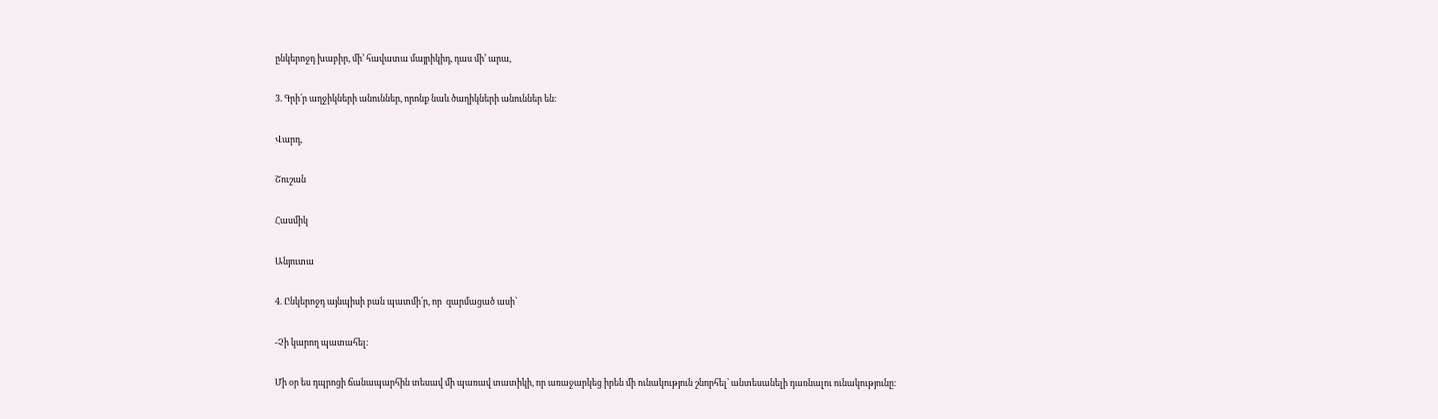ընկերոջդ խաբիր, մի’ հավատա մայրիկիդ, դաս մի’ արա,

3. Գրի՛ր աղջիկների անուններ, որոնք նաև ծաղիկների անուններ են։

Վարդ,

Շուշան

Հասմիկ

Անյուտա

4. Ընկերոջդ այնպիսի բան պատմի՛ր, որ  զարմացած ասի՝

-Չի կարող պատահել։

Մի օր ես դպրոցի ճանապարհին տեսավ մի պառավ տատիկի, որ առաջարկեց իրեն մի ունակություն շնորհել՝ անտեսանելի դառնալու ունակությունը։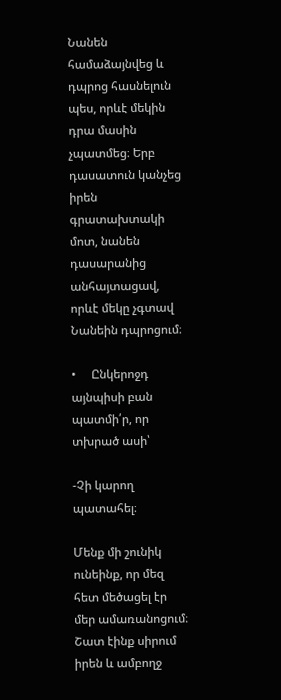Նանեն համաձայնվեց և դպրոց հասնելուն պես, որևէ մեկին դրա մասին չպատմեց։ Երբ դասատուն կանչեց իրեն գրատախտակի մոտ, նանեն դասարանից անհայտացավ, որևէ մեկը չգտավ Նանեին դպրոցում։

•     Ընկերոջդ այնպիսի բան պատմի՛ր, որ  տխրած ասի՝

-Չի կարող պատահել։

Մենք մի շունիկ ունեինք, որ մեզ հետ մեծացել էր մեր ամառանոցում։ Շատ էինք սիրում իրեն և ամբողջ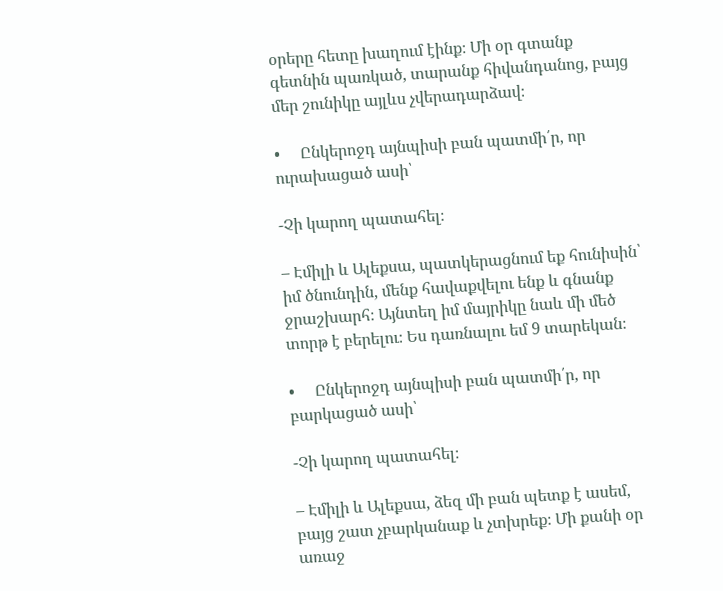օրերը հետը խաղում էինք։ Մի օր գտանք գետնին պառկած, տարանք հիվանդանոց, բայց մեր շունիկը այլևս չվերադարձավ։

•     Ընկերոջդ այնպիսի բան պատմի՛ր, որ  ուրախացած ասի՝

-Չի կարող պատահել։

– Էմիլի և Ալեքսա, պատկերացնում եք հունիսին՝ իմ ծնունդին, մենք հավաքվելու ենք և գնանք ջրաշխարհ։ Այնտեղ իմ մայրիկը նաև մի մեծ տորթ է բերելու։ Ես դառնալու եմ 9 տարեկան։

•     Ընկերոջդ այնպիսի բան պատմի՛ր, որ  բարկացած ասի՝

-Չի կարող պատահել։

– Էմիլի և Ալեքսա, ձեզ մի բան պետք է ասեմ, բայց շատ չբարկանաք և չտխրեք։ Մի քանի օր առաջ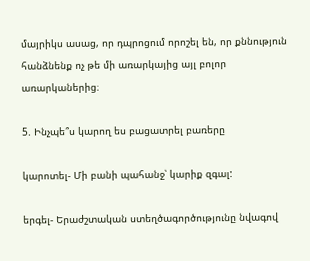մայրիկս ասաց, որ դպրոցում որոշել են, որ քննություն հանձնենք ոչ թե մի առարկայից այլ բոլոր առարկաներից։

5. Ինչպե՞ս կարող ես բացատրել բառերը

կարոտել- Մի բանի պահանջ՝ կարիք զգալ:

երգել- Երաժշտական ստեղծագործությունը նվագով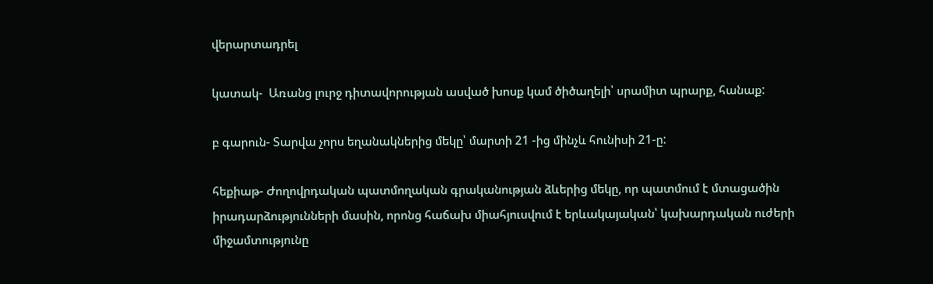վերարտադրել

կատակ-  Առանց լուրջ դիտավորության ասված խոսք կամ ծիծաղելի՝ սրամիտ պրարք, հանաք:

բ գարուն- Տարվա չորս եղանակներից մեկը՝ մարտի 21 -ից մինչև հունիսի 21-ը:

հեքիաթ- Ժողովրդական պատմողական գրականության ձևերից մեկը, որ պատմում է մտացածին
իրադարձությունների մասին, որոնց հաճախ միահյուսվում է երևակայական՝ կախարդական ուժերի միջամտությունը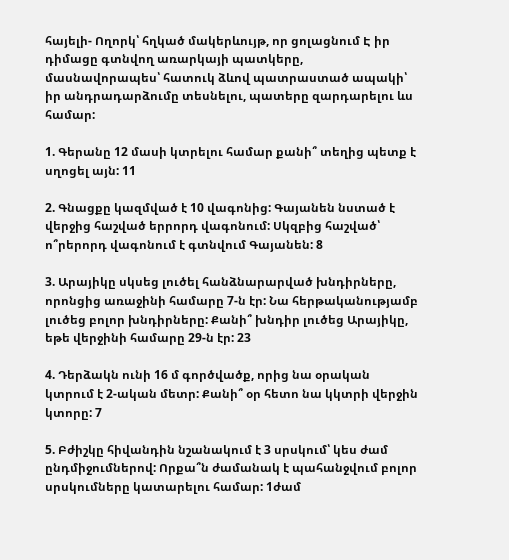հայելի- Ողորկ՝ հղկած մակերևույթ, որ ցոլացնում Է իր դիմացը գտնվող առարկայի պատկերը, մասնավորապես՝ հատուկ ձևով պատրաստած ապակի՝ իր անդրադարձումը տեսնելու, պատերը զարդարելու ևս համար:

1. Գերանը 12 մասի կտրելու համար քանի՞ տեղից պետք է սղոցել այն: 11

2. Գնացքը կազմված է 10 վագոնից: Գայանեն նստած է վերջից հաշված երրորդ վագոնում: Սկզբից հաշված՝ ո՞րերորդ վագոնում է գտնվում Գայանեն: 8

3. Արայիկը սկսեց լուծել հանձնարարված խնդիրները, որոնցից առաջինի համարը 7-ն էր: Նա հերթականությամբ լուծեց բոլոր խնդիրները: Քանի՞ խնդիր լուծեց Արայիկը, եթե վերջինի համարը 29-ն էր: 23

4. Դերձակն ունի 16 մ գործվածք, որից նա օրական կտրում է 2-ական մետր: Քանի՞ օր հետո նա կկտրի վերջին կտորը: 7

5. Բժիշկը հիվանդին նշանակում է 3 սրսկում՝ կես ժամ ընդմիջումներով: Որքա՞ն ժամանակ է պահանջվում բոլոր սրսկումները կատարելու համար: 1ժամ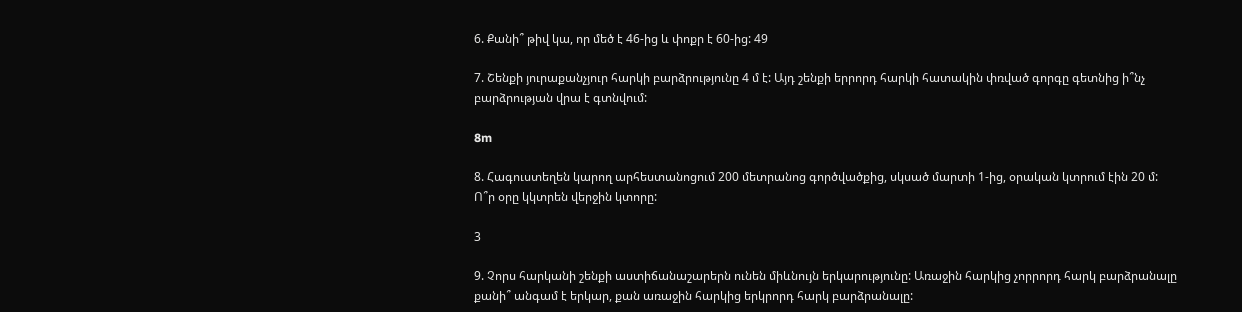6. Քանի՞ թիվ կա, որ մեծ է 46-ից և փոքր է 60-ից: 49

7. Շենքի յուրաքանչյուր հարկի բարձրությունը 4 մ է: Այդ շենքի երրորդ հարկի հատակին փռված գորգը գետնից ի՞նչ բարձրության վրա է գտնվում:

8m

8. Հագուստեղեն կարող արհեստանոցում 200 մետրանոց գործվածքից, սկսած մարտի 1-ից, օրական կտրում էին 20 մ: Ո՞ր օրը կկտրեն վերջին կտորը:

3

9. Չորս հարկանի շենքի աստիճանաշարերն ունեն միևնույն երկարությունը: Առաջին հարկից չորրորդ հարկ բարձրանալը քանի՞ անգամ է երկար, քան առաջին հարկից երկրորդ հարկ բարձրանալը: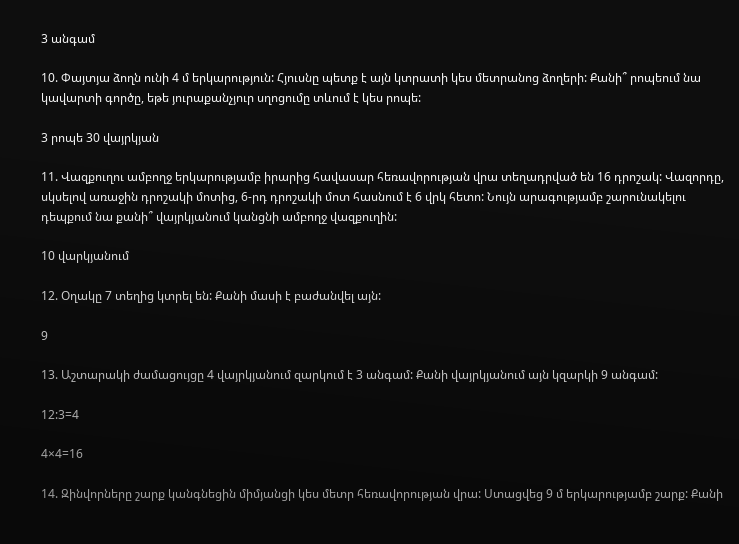3 անգամ

10. Փայտյա ձողն ունի 4 մ երկարություն: Հյուսնը պետք է այն կտրատի կես մետրանոց ձողերի: Քանի՞ րոպեում նա կավարտի գործը, եթե յուրաքանչյուր սղոցումը տևում է կես րոպե:

3 րոպե 30 վայրկյան

11. Վազքուղու ամբողջ երկարությամբ իրարից հավասար հեռավորության վրա տեղադրված են 16 դրոշակ: Վազորդը, սկսելով առաջին դրոշակի մոտից, 6-րդ դրոշակի մոտ հասնում է 6 վրկ հետո: Նույն արագությամբ շարունակելու դեպքում նա քանի՞ վայրկյանում կանցնի ամբողջ վազքուղին:

10 վարկյանում

12. Օղակը 7 տեղից կտրել են: Քանի մասի է բաժանվել այն:

9

13. Աշտարակի ժամացույցը 4 վայրկյանում զարկում է 3 անգամ: Քանի վայրկյանում այն կզարկի 9 անգամ:

12:3=4

4×4=16

14. Զինվորները շարք կանգնեցին միմյանցի կես մետր հեռավորության վրա: Ստացվեց 9 մ երկարությամբ շարք: Քանի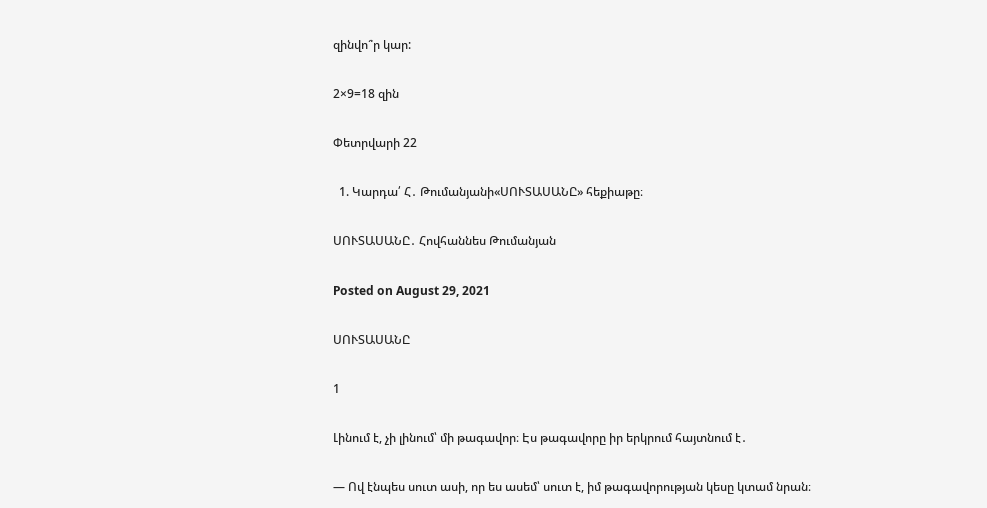զինվո՞ր կար:

2×9=18 զին

Փետրվարի 22

  1. Կարդա՛ Հ․ Թումանյանի«ՍՈՒՏԱՍԱՆԸ» հեքիաթը։

ՍՈՒՏԱՍԱՆԸ․ Հովհաննես Թումանյան

Posted on August 29, 2021

ՍՈՒՏԱՍԱՆԸ

1

Լինում է, չի լինում՝ մի թագավոր։ Էս թագավորը իր երկրում հայտնում է․

— Ով էնպես սուտ ասի, որ ես ասեմ՝ սուտ է, իմ թագավորության կեսը կտամ նրան։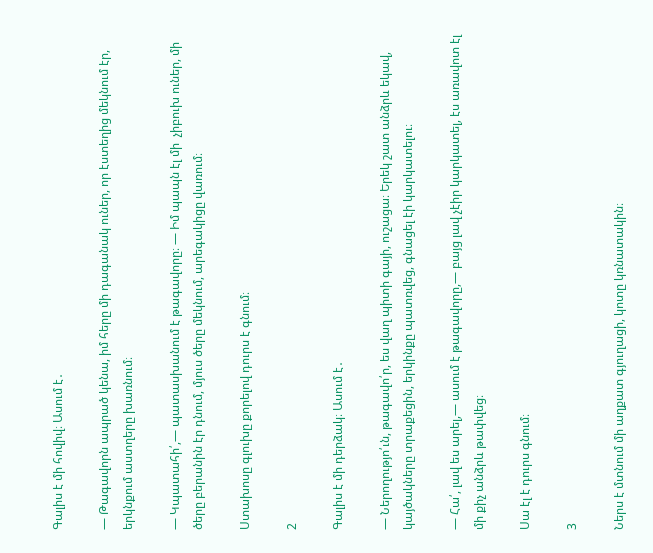Գալիս է մի հովիվ։ Ասում է․

— Թագավորն ապրած կենա, իմ հերը մի դագանակ ուներ, որ էստեղից մեկնում էր, երկնքում աստղերը խառնում։

— Կպատահի՛,— պատասխանում է թագավորը։ — Իմ պապն էլ մի  չիբուխ ուներ, մի ծերը բերանին էր դնում, մյուս ծերը մեկնում, արեգակիցը վառում։

Ստախոսը գլուխը քորելով դուրս է գնում։

2

Գալիս է մի դերձակ։ Ասում է․

— Ներողությո՛ւն, թագավո՛ր, ես վաղ պիտի գայի, ուշացա։ Երեկ շատ անձրև եկավ, կայծակները տրաքեցին, երկինքը պատռվեց, գնացել էի կարկատելու։

— Հա՛, լավ ես արել,— ասում է թագավորը,— բայց լավ չէիր կարկատել, էս առավոտ էլ մի քիչ անձրև թափվեց։

Սա էլ է դուրս գնում։

3

Ներս է մտնում մի աղքատ գյուղացի, կոտը կռնատակին։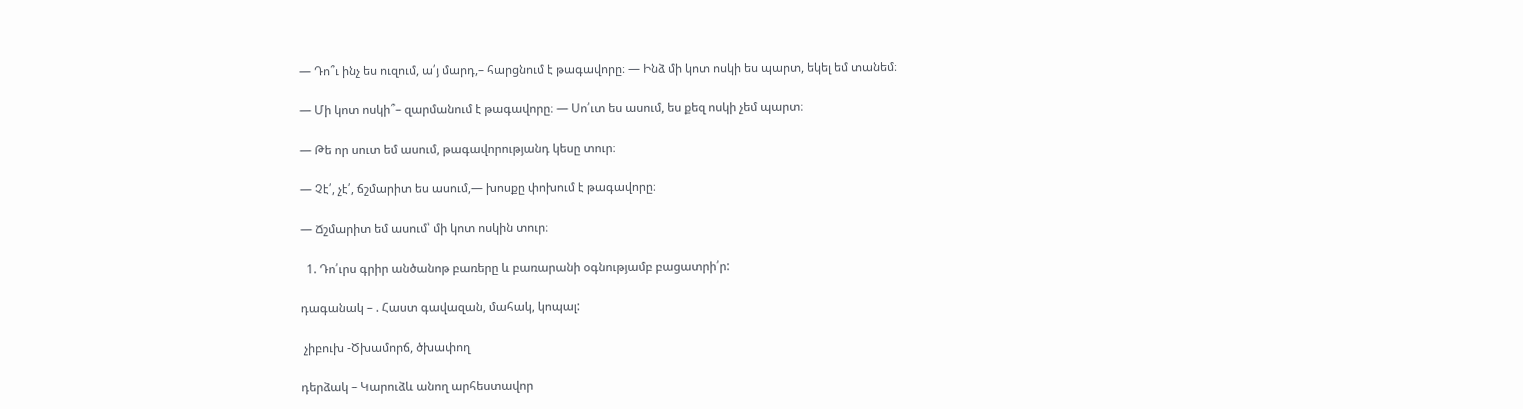— Դո՞ւ ինչ ես ուզում, ա՛յ մարդ,– հարցնում է թագավորը։ — Ինձ մի կոտ ոսկի ես պարտ, եկել եմ տանեմ։

— Մի կոտ ոսկի՞– զարմանում է թագավորը։ — Սո՛ւտ ես ասում, ես քեզ ոսկի չեմ պարտ։

— Թե որ սուտ եմ ասում, թագավորությանդ կեսը տուր։

— Չէ՛, չէ՛, ճշմարիտ ես ասում,― խոսքը փոխում է թագավորը։

— Ճշմարիտ եմ ասում՝ մի կոտ ոսկին տուր։

  1. Դո՛ւրս գրիր անծանոթ բառերը և բառարանի օգնությամբ բացատրի՛ր:

դագանակ – . Հաստ գավազան, մահակ, կոպալ:

 չիբուխ -Ծխամորճ, ծխափող

դերձակ – Կարուձև անող արհեստավոր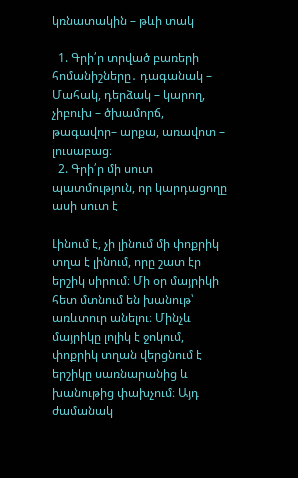կռնատակին – թևի տակ

  1. Գրի՛ր տրված բառերի հոմանիշները․ դագանակ – Մահակ, դերձակ – կարող,  չիբուխ – ծխամորճ, թագավոր– արքա, առավոտ – լուսաբաց։
  2. Գրի՛ր մի սուտ պատմություն, որ կարդացողը ասի սուտ է

Լինում է, չի լինում մի փոքրիկ տղա է լինում, որը շատ էր երշիկ սիրում։ Մի օր մայրիկի հետ մտնում են խանութ՝ առևտուր անելու։ Մինչև մայրիկը լոլիկ է ջոկում, փոքրիկ տղան վերցնում է երշիկը սառնարանից և խանութից փախչում։ Այդ ժամանակ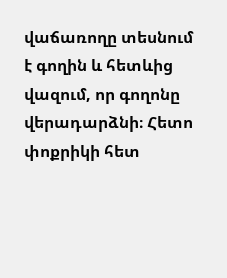վաճառողը տեսնում է գողին և հետևից վազում, որ գողոնը վերադարձնի։ Հետո փոքրիկի հետ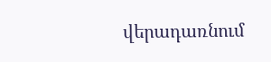վերադառնում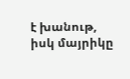է խանութ, իսկ մայրիկը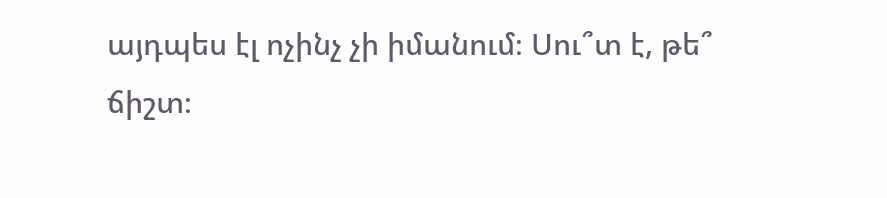այդպես էլ ոչինչ չի իմանում։ Սու՞տ է, թե՞ ճիշտ։